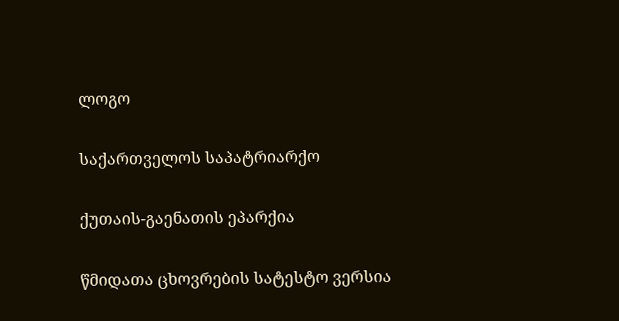ლოგო

საქართველოს საპატრიარქო

ქუთაის-გაენათის ეპარქია

წმიდათა ცხოვრების სატესტო ვერსია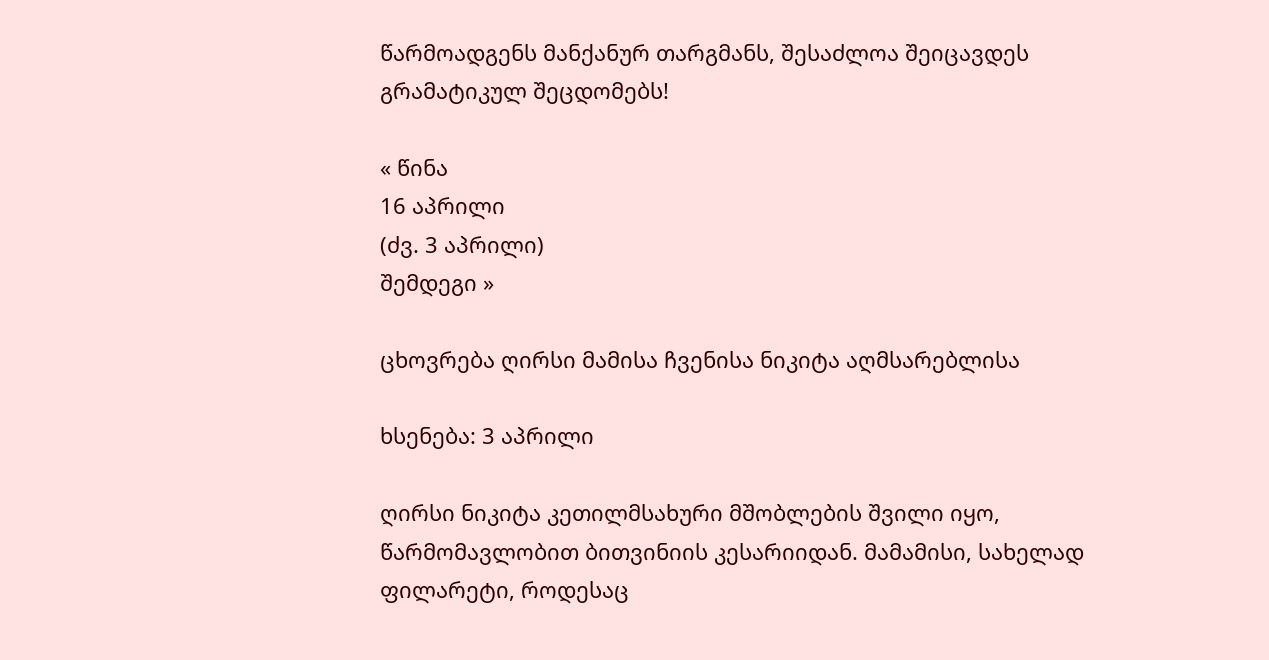წარმოადგენს მანქანურ თარგმანს, შესაძლოა შეიცავდეს გრამატიკულ შეცდომებს!

« წინა
16 აპრილი
(ძვ. 3 აპრილი)
შემდეგი »

ცხოვრება ღირსი მამისა ჩვენისა ნიკიტა აღმსარებლისა

ხსენება: 3 აპრილი

ღირსი ნიკიტა კეთილმსახური მშობლების შვილი იყო, წარმომავლობით ბითვინიის კესარიიდან. მამამისი, სახელად ფილარეტი, როდესაც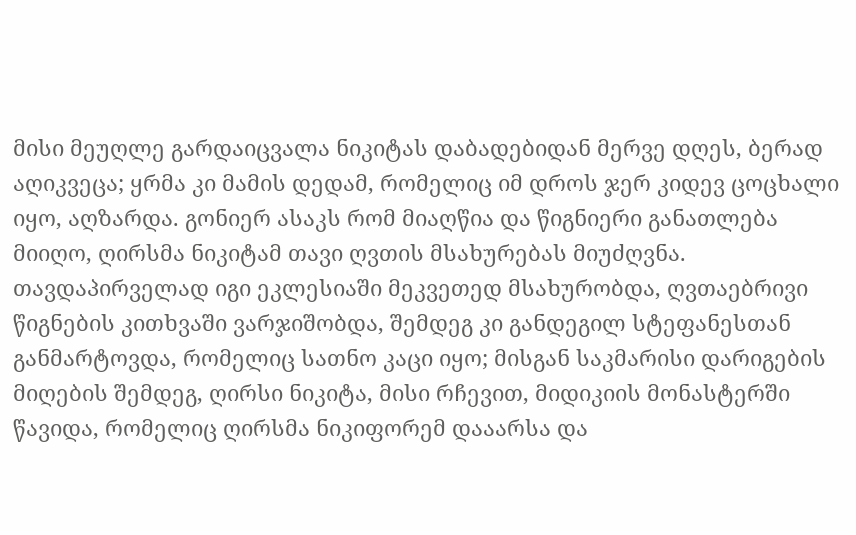მისი მეუღლე გარდაიცვალა ნიკიტას დაბადებიდან მერვე დღეს, ბერად აღიკვეცა; ყრმა კი მამის დედამ, რომელიც იმ დროს ჯერ კიდევ ცოცხალი იყო, აღზარდა. გონიერ ასაკს რომ მიაღწია და წიგნიერი განათლება მიიღო, ღირსმა ნიკიტამ თავი ღვთის მსახურებას მიუძღვნა. თავდაპირველად იგი ეკლესიაში მეკვეთედ მსახურობდა, ღვთაებრივი წიგნების კითხვაში ვარჯიშობდა, შემდეგ კი განდეგილ სტეფანესთან განმარტოვდა, რომელიც სათნო კაცი იყო; მისგან საკმარისი დარიგების მიღების შემდეგ, ღირსი ნიკიტა, მისი რჩევით, მიდიკიის მონასტერში წავიდა, რომელიც ღირსმა ნიკიფორემ დააარსა და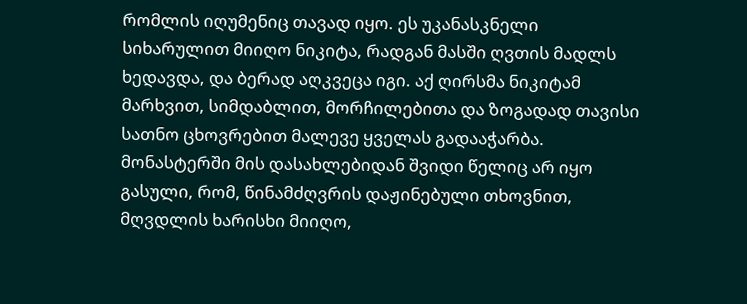რომლის იღუმენიც თავად იყო. ეს უკანასკნელი სიხარულით მიიღო ნიკიტა, რადგან მასში ღვთის მადლს ხედავდა, და ბერად აღკვეცა იგი. აქ ღირსმა ნიკიტამ მარხვით, სიმდაბლით, მორჩილებითა და ზოგადად თავისი სათნო ცხოვრებით მალევე ყველას გადააჭარბა. მონასტერში მის დასახლებიდან შვიდი წელიც არ იყო გასული, რომ, წინამძღვრის დაჟინებული თხოვნით, მღვდლის ხარისხი მიიღო,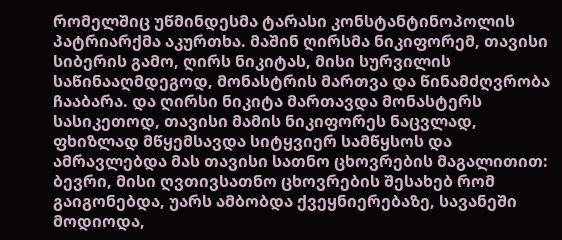რომელშიც უწმინდესმა ტარასი კონსტანტინოპოლის პატრიარქმა აკურთხა. მაშინ ღირსმა ნიკიფორემ, თავისი სიბერის გამო, ღირს ნიკიტას, მისი სურვილის საწინააღმდეგოდ, მონასტრის მართვა და წინამძღვრობა ჩააბარა. და ღირსი ნიკიტა მართავდა მონასტერს სასიკეთოდ, თავისი მამის ნიკიფორეს ნაცვლად, ფხიზლად მწყემსავდა სიტყვიერ სამწყსოს და ამრავლებდა მას თავისი სათნო ცხოვრების მაგალითით: ბევრი, მისი ღვთივსათნო ცხოვრების შესახებ რომ გაიგონებდა, უარს ამბობდა ქვეყნიერებაზე, სავანეში მოდიოდა,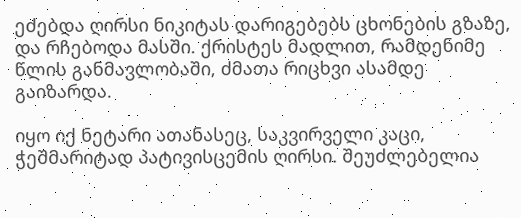ეძებდა ღირსი ნიკიტას დარიგებებს ცხონების გზაზე, და რჩებოდა მასში. ქრისტეს მადლით, რამდენიმე წლის განმავლობაში, ძმათა რიცხვი ასამდე გაიზარდა.

იყო იქ ნეტარი ათანასეც, საკვირველი კაცი, ჭეშმარიტად პატივისცემის ღირსი. შეუძლებელია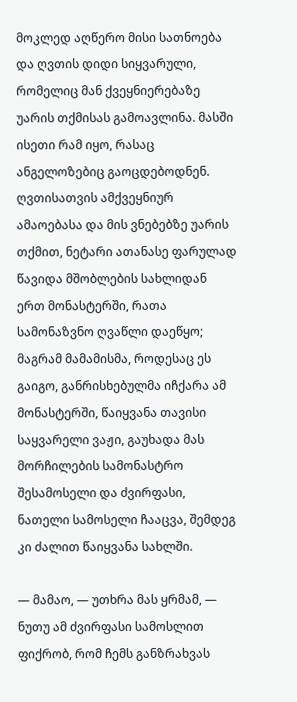მოკლედ აღწერო მისი სათნოება და ღვთის დიდი სიყვარული, რომელიც მან ქვეყნიერებაზე უარის თქმისას გამოავლინა. მასში ისეთი რამ იყო, რასაც ანგელოზებიც გაოცდებოდნენ. ღვთისათვის ამქვეყნიურ ამაოებასა და მის ვნებებზე უარის თქმით, ნეტარი ათანასე ფარულად წავიდა მშობლების სახლიდან ერთ მონასტერში, რათა სამონაზვნო ღვაწლი დაეწყო; მაგრამ მამამისმა, როდესაც ეს გაიგო, განრისხებულმა იჩქარა ამ მონასტერში, წაიყვანა თავისი საყვარელი ვაჟი, გაუხადა მას მორჩილების სამონასტრო შესამოსელი და ძვირფასი, ნათელი სამოსელი ჩააცვა, შემდეგ კი ძალით წაიყვანა სახლში.

— მამაო, — უთხრა მას ყრმამ, — ნუთუ ამ ძვირფასი სამოსლით ფიქრობ, რომ ჩემს განზრახვას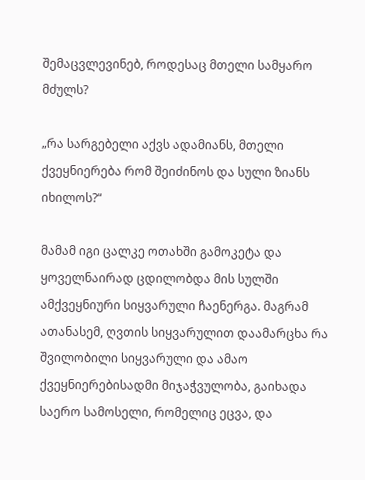შემაცვლევინებ, როდესაც მთელი სამყარო მძულს?

„რა სარგებელი აქვს ადამიანს, მთელი ქვეყნიერება რომ შეიძინოს და სული ზიანს იხილოს?“

მამამ იგი ცალკე ოთახში გამოკეტა და ყოველნაირად ცდილობდა მის სულში ამქვეყნიური სიყვარული ჩაენერგა. მაგრამ ათანასემ, ღვთის სიყვარულით დაამარცხა რა შვილობილი სიყვარული და ამაო ქვეყნიერებისადმი მიჯაჭვულობა, გაიხადა საერო სამოსელი, რომელიც ეცვა, და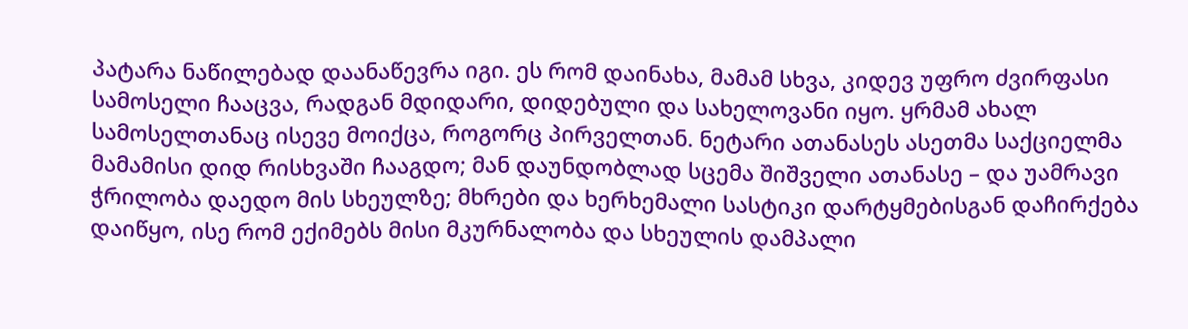პატარა ნაწილებად დაანაწევრა იგი. ეს რომ დაინახა, მამამ სხვა, კიდევ უფრო ძვირფასი სამოსელი ჩააცვა, რადგან მდიდარი, დიდებული და სახელოვანი იყო. ყრმამ ახალ სამოსელთანაც ისევე მოიქცა, როგორც პირველთან. ნეტარი ათანასეს ასეთმა საქციელმა მამამისი დიდ რისხვაში ჩააგდო; მან დაუნდობლად სცემა შიშველი ათანასე – და უამრავი ჭრილობა დაედო მის სხეულზე; მხრები და ხერხემალი სასტიკი დარტყმებისგან დაჩირქება დაიწყო, ისე რომ ექიმებს მისი მკურნალობა და სხეულის დამპალი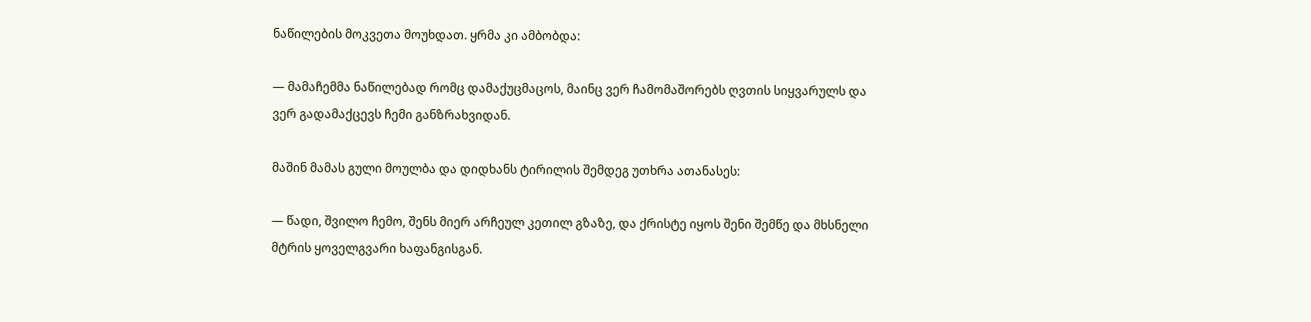ნაწილების მოკვეთა მოუხდათ. ყრმა კი ამბობდა:

— მამაჩემმა ნაწილებად რომც დამაქუცმაცოს, მაინც ვერ ჩამომაშორებს ღვთის სიყვარულს და ვერ გადამაქცევს ჩემი განზრახვიდან.

მაშინ მამას გული მოულბა და დიდხანს ტირილის შემდეგ უთხრა ათანასეს:

— წადი, შვილო ჩემო, შენს მიერ არჩეულ კეთილ გზაზე, და ქრისტე იყოს შენი შემწე და მხსნელი მტრის ყოველგვარი ხაფანგისგან.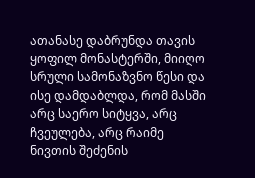ათანასე დაბრუნდა თავის ყოფილ მონასტერში, მიიღო სრული სამონაზვნო წესი და ისე დამდაბლდა, რომ მასში არც საერო სიტყვა, არც ჩვეულება, არც რაიმე ნივთის შეძენის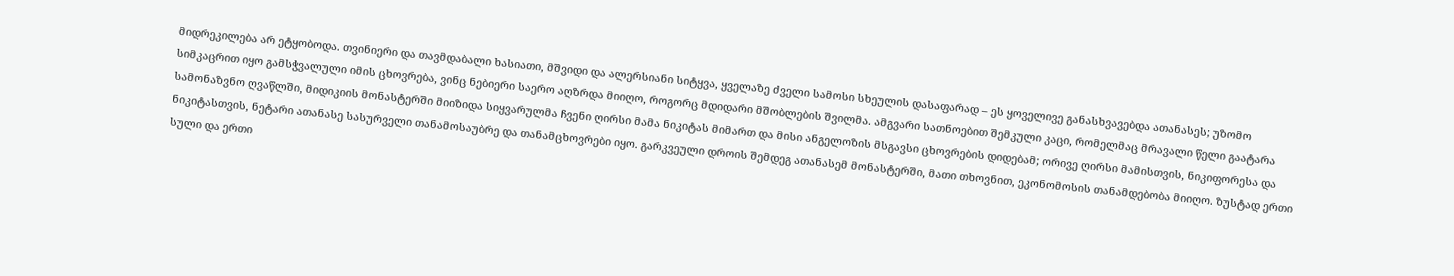მიდრეკილება არ ეტყობოდა. თვინიერი და თავმდაბალი ხასიათი, მშვიდი და ალერსიანი სიტყვა, ყველაზე ძველი სამოსი სხეულის დასაფარად – ეს ყოველივე განასხვავებდა ათანასეს; უზომო სიმკაცრით იყო გამსჭვალული იმის ცხოვრება, ვინც ნებიერი საერო აღზრდა მიიღო, როგორც მდიდარი მშობლების შვილმა. ამგვარი სათნოებით შემკული კაცი, რომელმაც მრავალი წელი გაატარა სამონაზვნო ღვაწლში, მიდიკიის მონასტერში მიიზიდა სიყვარულმა ჩვენი ღირსი მამა ნიკიტას მიმართ და მისი ანგელოზის მსგავსი ცხოვრების დიდებამ; ორივე ღირსი მამისთვის, ნიკიფორესა და ნიკიტასთვის, ნეტარი ათანასე სასურველი თანამოსაუბრე და თანამცხოვრები იყო. გარკვეული დროის შემდეგ ათანასემ მონასტერში, მათი თხოვნით, ეკონომოსის თანამდებობა მიიღო. ზუსტად ერთი სული და ერთი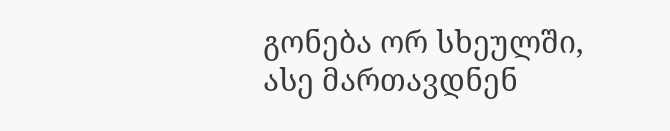გონება ორ სხეულში, ასე მართავდნენ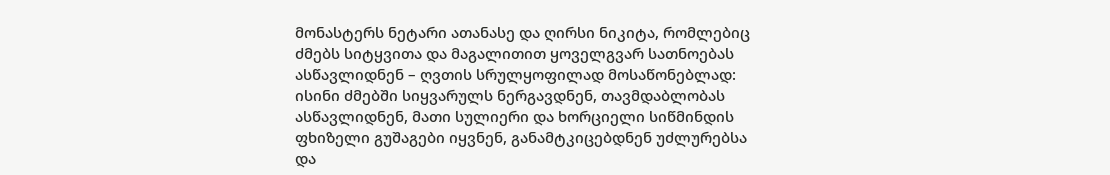მონასტერს ნეტარი ათანასე და ღირსი ნიკიტა, რომლებიც ძმებს სიტყვითა და მაგალითით ყოველგვარ სათნოებას ასწავლიდნენ – ღვთის სრულყოფილად მოსაწონებლად: ისინი ძმებში სიყვარულს ნერგავდნენ, თავმდაბლობას ასწავლიდნენ, მათი სულიერი და ხორციელი სიწმინდის ფხიზელი გუშაგები იყვნენ, განამტკიცებდნენ უძლურებსა და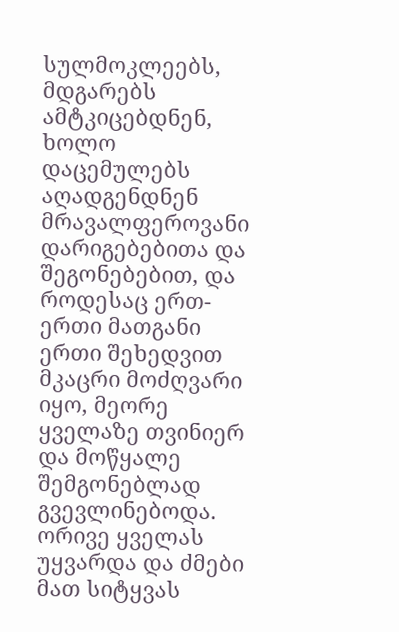სულმოკლეებს, მდგარებს ამტკიცებდნენ, ხოლო დაცემულებს აღადგენდნენ მრავალფეროვანი დარიგებებითა და შეგონებებით, და როდესაც ერთ-ერთი მათგანი ერთი შეხედვით მკაცრი მოძღვარი იყო, მეორე ყველაზე თვინიერ და მოწყალე შემგონებლად გვევლინებოდა. ორივე ყველას უყვარდა და ძმები მათ სიტყვას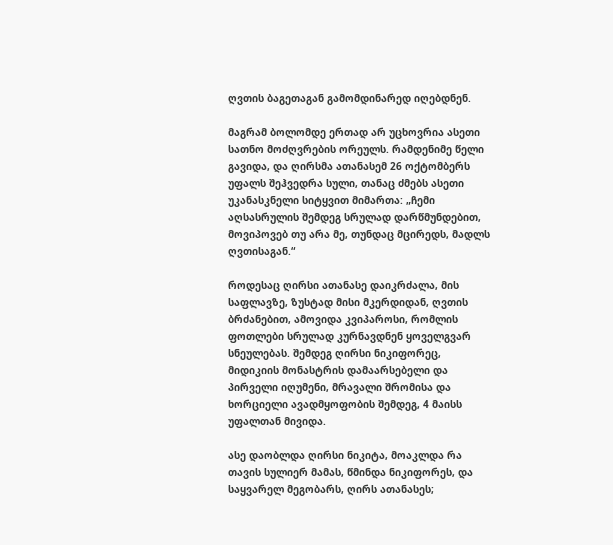ღვთის ბაგეთაგან გამომდინარედ იღებდნენ.

მაგრამ ბოლომდე ერთად არ უცხოვრია ასეთი სათნო მოძღვრების ორეულს. რამდენიმე წელი გავიდა, და ღირსმა ათანასემ 26 ოქტომბერს უფალს შეჰვედრა სული, თანაც ძმებს ასეთი უკანასკნელი სიტყვით მიმართა: „ჩემი აღსასრულის შემდეგ სრულად დარწმუნდებით, მოვიპოვებ თუ არა მე, თუნდაც მცირედს, მადლს ღვთისაგან.“

როდესაც ღირსი ათანასე დაიკრძალა, მის საფლავზე, ზუსტად მისი მკერდიდან, ღვთის ბრძანებით, ამოვიდა კვიპაროსი, რომლის ფოთლები სრულად კურნავდნენ ყოველგვარ სნეულებას. შემდეგ ღირსი ნიკიფორეც, მიდიკიის მონასტრის დამაარსებელი და პირველი იღუმენი, მრავალი შრომისა და ხორციელი ავადმყოფობის შემდეგ, 4 მაისს უფალთან მივიდა.

ასე დაობლდა ღირსი ნიკიტა, მოაკლდა რა თავის სულიერ მამას, წმინდა ნიკიფორეს, და საყვარელ მეგობარს, ღირს ათანასეს;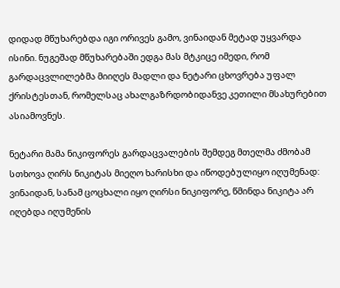დიდად მწუხარებდა იგი ორივეს გამო, ვინაიდან მეტად უყვარდა ისინი. ნუგეშად მწუხარებაში ედგა მას მტკიცე იმედი, რომ გარდაცვლილებმა მიიღეს მადლი და ნეტარი ცხოვრება უფალ ქრისტესთან, რომელსაც ახალგაზრდობიდანვე კეთილი მსახურებით ასიამოვნეს.

ნეტარი მამა ნიკიფორეს გარდაცვალების შემდეგ მთელმა ძმობამ სთხოვა ღირს ნიკიტას მიეღო ხარისხი და იწოდებულიყო იღუმენად: ვინაიდან, სანამ ცოცხალი იყო ღირსი ნიკიფორე, წმინდა ნიკიტა არ იღებდა იღუმენის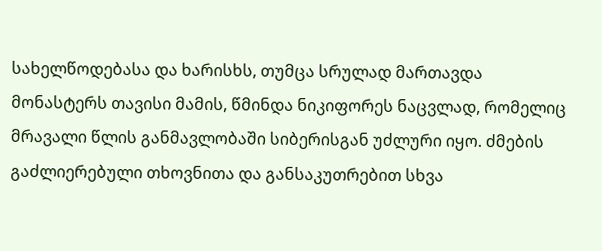სახელწოდებასა და ხარისხს, თუმცა სრულად მართავდა მონასტერს თავისი მამის, წმინდა ნიკიფორეს ნაცვლად, რომელიც მრავალი წლის განმავლობაში სიბერისგან უძლური იყო. ძმების გაძლიერებული თხოვნითა და განსაკუთრებით სხვა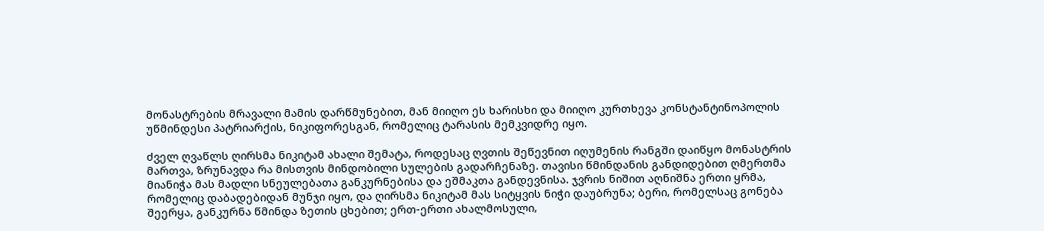მონასტრების მრავალი მამის დარწმუნებით, მან მიიღო ეს ხარისხი და მიიღო კურთხევა კონსტანტინოპოლის უწმინდესი პატრიარქის, ნიკიფორესგან, რომელიც ტარასის მემკვიდრე იყო.

ძველ ღვაწლს ღირსმა ნიკიტამ ახალი შემატა, როდესაც ღვთის შეწევნით იღუმენის რანგში დაიწყო მონასტრის მართვა, ზრუნავდა რა მისთვის მინდობილი სულების გადარჩენაზე. თავისი წმინდანის განდიდებით ღმერთმა მიანიჭა მას მადლი სნეულებათა განკურნებისა და ეშმაკთა განდევნისა. ჯვრის ნიშით აღნიშნა ერთი ყრმა, რომელიც დაბადებიდან მუნჯი იყო, და ღირსმა ნიკიტამ მას სიტყვის ნიჭი დაუბრუნა; ბერი, რომელსაც გონება შეერყა, განკურნა წმინდა ზეთის ცხებით; ერთ-ერთი ახალმოსული,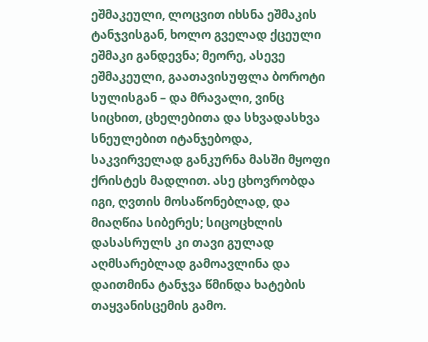ეშმაკეული, ლოცვით იხსნა ეშმაკის ტანჯვისგან, ხოლო გველად ქცეული ეშმაკი განდევნა; მეორე, ასევე ეშმაკეული, გაათავისუფლა ბოროტი სულისგან – და მრავალი, ვინც სიცხით, ცხელებითა და სხვადასხვა სნეულებით იტანჯებოდა, საკვირველად განკურნა მასში მყოფი ქრისტეს მადლით. ასე ცხოვრობდა იგი, ღვთის მოსაწონებლად, და მიაღწია სიბერეს; სიცოცხლის დასასრულს კი თავი გულად აღმსარებლად გამოავლინა და დაითმინა ტანჯვა წმინდა ხატების თაყვანისცემის გამო.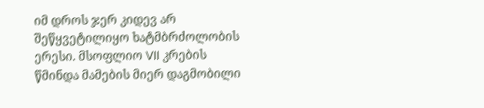იმ დროს ჯერ კიდევ არ შეწყვეტილიყო ხატმბრძოლობის ერესი. მსოფლიო VII კრების წმინდა მამების მიერ დაგმობილი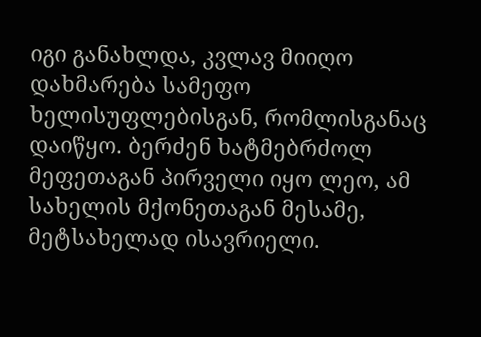იგი განახლდა, კვლავ მიიღო დახმარება სამეფო ხელისუფლებისგან, რომლისგანაც დაიწყო. ბერძენ ხატმებრძოლ მეფეთაგან პირველი იყო ლეო, ამ სახელის მქონეთაგან მესამე, მეტსახელად ისავრიელი.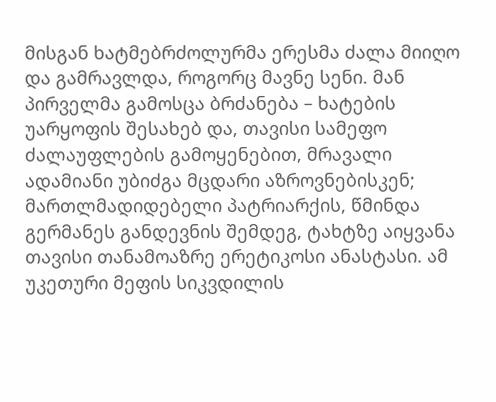მისგან ხატმებრძოლურმა ერესმა ძალა მიიღო და გამრავლდა, როგორც მავნე სენი. მან პირველმა გამოსცა ბრძანება – ხატების უარყოფის შესახებ და, თავისი სამეფო ძალაუფლების გამოყენებით, მრავალი ადამიანი უბიძგა მცდარი აზროვნებისკენ; მართლმადიდებელი პატრიარქის, წმინდა გერმანეს განდევნის შემდეგ, ტახტზე აიყვანა თავისი თანამოაზრე ერეტიკოსი ანასტასი. ამ უკეთური მეფის სიკვდილის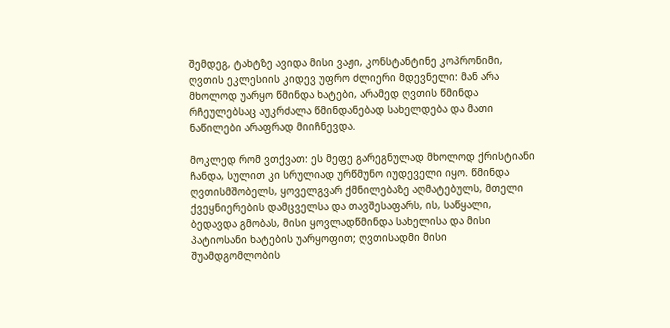შემდეგ, ტახტზე ავიდა მისი ვაჟი, კონსტანტინე კოპრონიმი, ღვთის ეკლესიის კიდევ უფრო ძლიერი მდევნელი: მან არა მხოლოდ უარყო წმინდა ხატები, არამედ ღვთის წმინდა რჩეულებსაც აუკრძალა წმინდანებად სახელდება და მათი ნაწილები არაფრად მიიჩნევდა.

მოკლედ რომ ვთქვათ: ეს მეფე გარეგნულად მხოლოდ ქრისტიანი ჩანდა, სულით კი სრულიად ურწმუნო იუდეველი იყო. წმინდა ღვთისმშობელს, ყოველგვარ ქმნილებაზე აღმატებულს, მთელი ქვეყნიერების დამცველსა და თავშესაფარს, ის, საწყალი, ბედავდა გმობას, მისი ყოვლადწმინდა სახელისა და მისი პატიოსანი ხატების უარყოფით; ღვთისადმი მისი შუამდგომლობის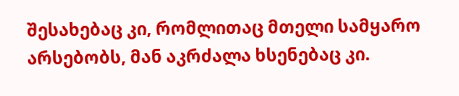შესახებაც კი, რომლითაც მთელი სამყარო არსებობს, მან აკრძალა ხსენებაც კი.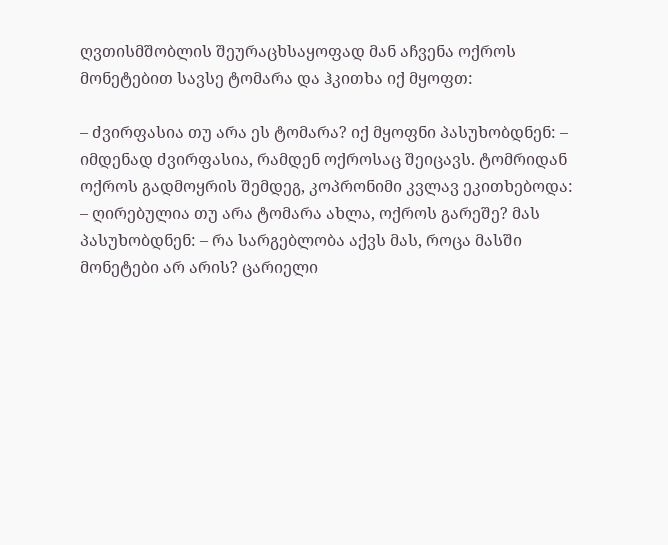ღვთისმშობლის შეურაცხსაყოფად მან აჩვენა ოქროს მონეტებით სავსე ტომარა და ჰკითხა იქ მყოფთ:

– ძვირფასია თუ არა ეს ტომარა? იქ მყოფნი პასუხობდნენ: – იმდენად ძვირფასია, რამდენ ოქროსაც შეიცავს. ტომრიდან ოქროს გადმოყრის შემდეგ, კოპრონიმი კვლავ ეკითხებოდა: – ღირებულია თუ არა ტომარა ახლა, ოქროს გარეშე? მას პასუხობდნენ: – რა სარგებლობა აქვს მას, როცა მასში მონეტები არ არის? ცარიელი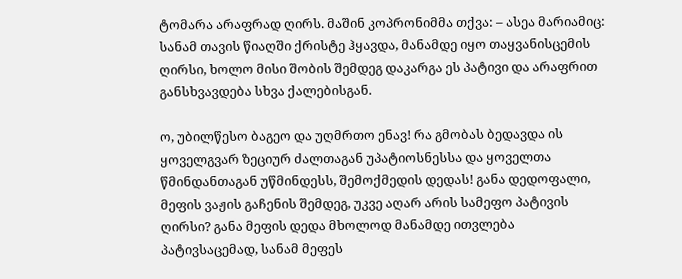ტომარა არაფრად ღირს. მაშინ კოპრონიმმა თქვა: – ასეა მარიამიც: სანამ თავის წიაღში ქრისტე ჰყავდა, მანამდე იყო თაყვანისცემის ღირსი, ხოლო მისი შობის შემდეგ დაკარგა ეს პატივი და არაფრით განსხვავდება სხვა ქალებისგან.

ო, უბილწესო ბაგეო და უღმრთო ენავ! რა გმობას ბედავდა ის ყოველგვარ ზეციურ ძალთაგან უპატიოსნესსა და ყოველთა წმინდანთაგან უწმინდესს, შემოქმედის დედას! განა დედოფალი, მეფის ვაჟის გაჩენის შემდეგ, უკვე აღარ არის სამეფო პატივის ღირსი? განა მეფის დედა მხოლოდ მანამდე ითვლება პატივსაცემად, სანამ მეფეს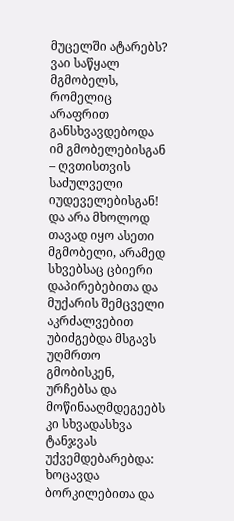მუცელში ატარებს? ვაი საწყალ მგმობელს, რომელიც არაფრით განსხვავდებოდა იმ გმობელებისგან – ღვთისთვის საძულველი იუდეველებისგან! და არა მხოლოდ თავად იყო ასეთი მგმობელი, არამედ სხვებსაც ცბიერი დაპირებებითა და მუქარის შემცველი აკრძალვებით უბიძგებდა მსგავს უღმრთო გმობისკენ, ურჩებსა და მოწინააღმდეგეებს კი სხვადასხვა ტანჯვას უქვემდებარებდა: ხოცავდა ბორკილებითა და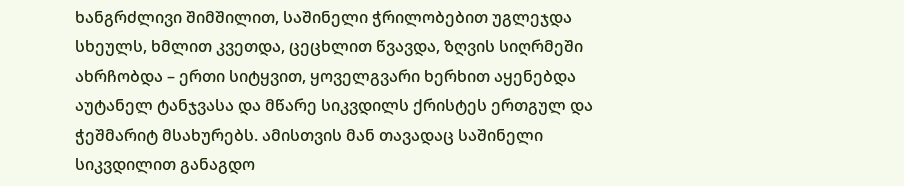ხანგრძლივი შიმშილით, საშინელი ჭრილობებით უგლეჯდა სხეულს, ხმლით კვეთდა, ცეცხლით წვავდა, ზღვის სიღრმეში ახრჩობდა – ერთი სიტყვით, ყოველგვარი ხერხით აყენებდა აუტანელ ტანჯვასა და მწარე სიკვდილს ქრისტეს ერთგულ და ჭეშმარიტ მსახურებს. ამისთვის მან თავადაც საშინელი სიკვდილით განაგდო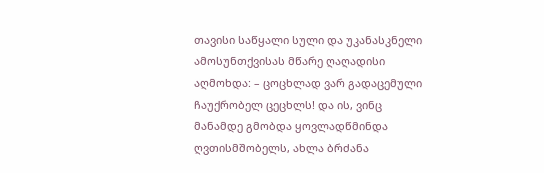თავისი საწყალი სული და უკანასკნელი ამოსუნთქვისას მწარე ღაღადისი აღმოხდა: – ცოცხლად ვარ გადაცემული ჩაუქრობელ ცეცხლს! და ის, ვინც მანამდე გმობდა ყოვლადწმინდა ღვთისმშობელს, ახლა ბრძანა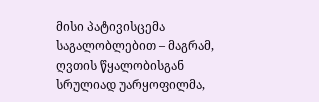მისი პატივისცემა საგალობლებით – მაგრამ, ღვთის წყალობისგან სრულიად უარყოფილმა,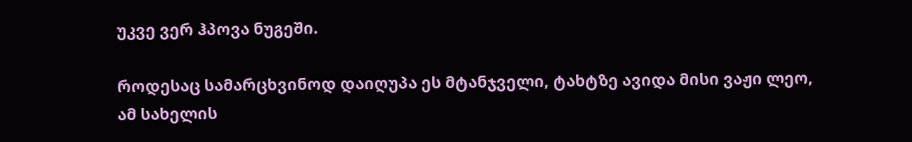უკვე ვერ ჰპოვა ნუგეში.

როდესაც სამარცხვინოდ დაიღუპა ეს მტანჯველი, ტახტზე ავიდა მისი ვაჟი ლეო, ამ სახელის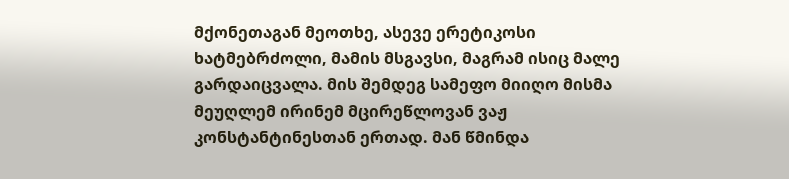მქონეთაგან მეოთხე, ასევე ერეტიკოსი ხატმებრძოლი, მამის მსგავსი, მაგრამ ისიც მალე გარდაიცვალა. მის შემდეგ სამეფო მიიღო მისმა მეუღლემ ირინემ მცირეწლოვან ვაჟ კონსტანტინესთან ერთად. მან წმინდა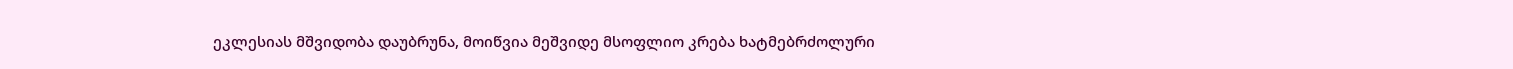ეკლესიას მშვიდობა დაუბრუნა, მოიწვია მეშვიდე მსოფლიო კრება ხატმებრძოლური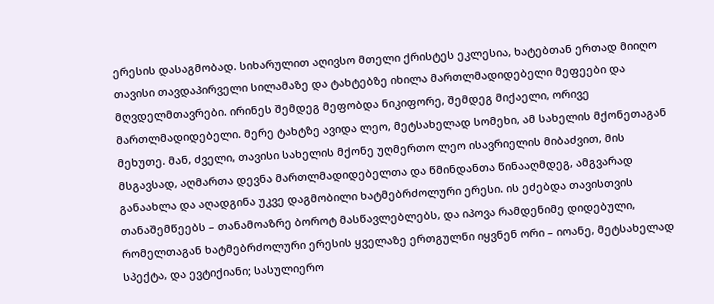ერესის დასაგმობად. სიხარულით აღივსო მთელი ქრისტეს ეკლესია, ხატებთან ერთად მიიღო თავისი თავდაპირველი სილამაზე და ტახტებზე იხილა მართლმადიდებელი მეფეები და მღვდელმთავრები. ირინეს შემდეგ მეფობდა ნიკიფორე, შემდეგ მიქაელი, ორივე მართლმადიდებელი. მერე ტახტზე ავიდა ლეო, მეტსახელად სომეხი, ამ სახელის მქონეთაგან მეხუთე. მან, ძველი, თავისი სახელის მქონე უღმერთო ლეო ისავრიელის მიბაძვით, მის მსგავსად, აღმართა დევნა მართლმადიდებელთა და წმინდანთა წინააღმდეგ, ამგვარად განაახლა და აღადგინა უკვე დაგმობილი ხატმებრძოლური ერესი. ის ეძებდა თავისთვის თანაშემწეებს – თანამოაზრე ბოროტ მასწავლებლებს, და იპოვა რამდენიმე დიდებული, რომელთაგან ხატმებრძოლური ერესის ყველაზე ერთგულნი იყვნენ ორი – იოანე, მეტსახელად სპექტა, და ევტიქიანი; სასულიერო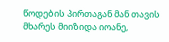წოდების პირთაგან მან თავის მხარეს მიიზიდა იოანე,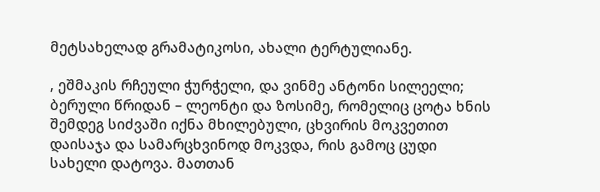მეტსახელად გრამატიკოსი, ახალი ტერტულიანე.

, ეშმაკის რჩეული ჭურჭელი, და ვინმე ანტონი სილეელი; ბერული წრიდან – ლეონტი და ზოსიმე, რომელიც ცოტა ხნის შემდეგ სიძვაში იქნა მხილებული, ცხვირის მოკვეთით დაისაჯა და სამარცხვინოდ მოკვდა, რის გამოც ცუდი სახელი დატოვა. მათთან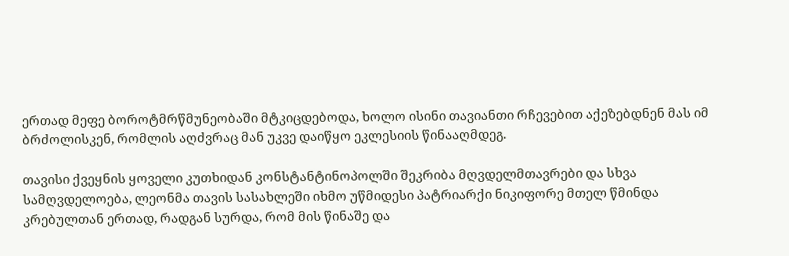ერთად მეფე ბოროტმრწმუნეობაში მტკიცდებოდა, ხოლო ისინი თავიანთი რჩევებით აქეზებდნენ მას იმ ბრძოლისკენ, რომლის აღძვრაც მან უკვე დაიწყო ეკლესიის წინააღმდეგ.

თავისი ქვეყნის ყოველი კუთხიდან კონსტანტინოპოლში შეკრიბა მღვდელმთავრები და სხვა სამღვდელოება, ლეონმა თავის სასახლეში იხმო უწმიდესი პატრიარქი ნიკიფორე მთელ წმინდა კრებულთან ერთად, რადგან სურდა, რომ მის წინაშე და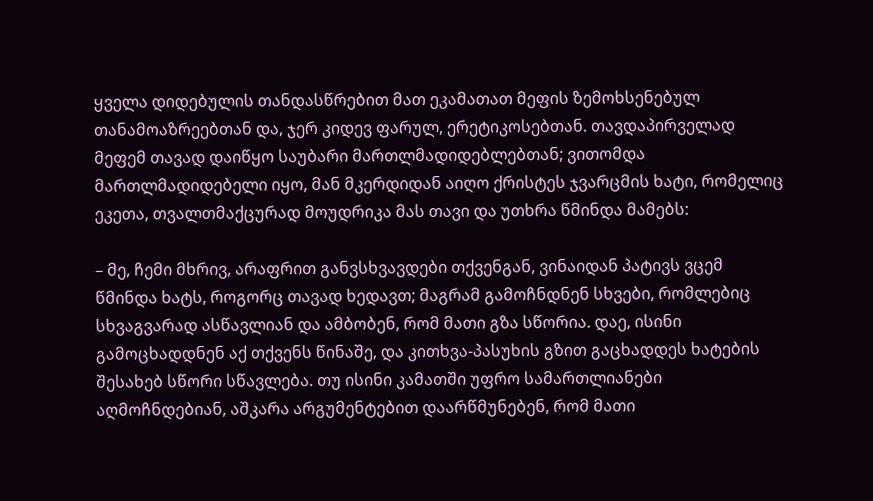ყველა დიდებულის თანდასწრებით მათ ეკამათათ მეფის ზემოხსენებულ თანამოაზრეებთან და, ჯერ კიდევ ფარულ, ერეტიკოსებთან. თავდაპირველად მეფემ თავად დაიწყო საუბარი მართლმადიდებლებთან; ვითომდა მართლმადიდებელი იყო, მან მკერდიდან აიღო ქრისტეს ჯვარცმის ხატი, რომელიც ეკეთა, თვალთმაქცურად მოუდრიკა მას თავი და უთხრა წმინდა მამებს:

– მე, ჩემი მხრივ, არაფრით განვსხვავდები თქვენგან, ვინაიდან პატივს ვცემ წმინდა ხატს, როგორც თავად ხედავთ; მაგრამ გამოჩნდნენ სხვები, რომლებიც სხვაგვარად ასწავლიან და ამბობენ, რომ მათი გზა სწორია. დაე, ისინი გამოცხადდნენ აქ თქვენს წინაშე, და კითხვა-პასუხის გზით გაცხადდეს ხატების შესახებ სწორი სწავლება. თუ ისინი კამათში უფრო სამართლიანები აღმოჩნდებიან, აშკარა არგუმენტებით დაარწმუნებენ, რომ მათი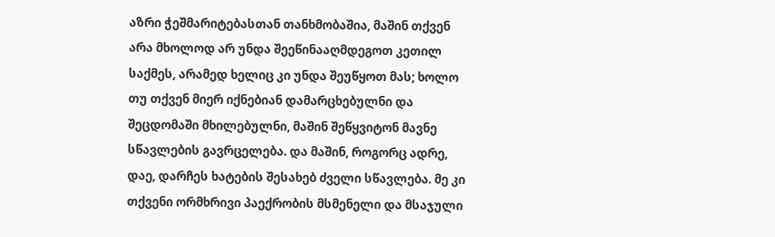აზრი ჭეშმარიტებასთან თანხმობაშია, მაშინ თქვენ არა მხოლოდ არ უნდა შეეწინააღმდეგოთ კეთილ საქმეს, არამედ ხელიც კი უნდა შეუწყოთ მას; ხოლო თუ თქვენ მიერ იქნებიან დამარცხებულნი და შეცდომაში მხილებულნი, მაშინ შეწყვიტონ მავნე სწავლების გავრცელება. და მაშინ, როგორც ადრე, დაე, დარჩეს ხატების შესახებ ძველი სწავლება. მე კი თქვენი ორმხრივი პაექრობის მსმენელი და მსაჯული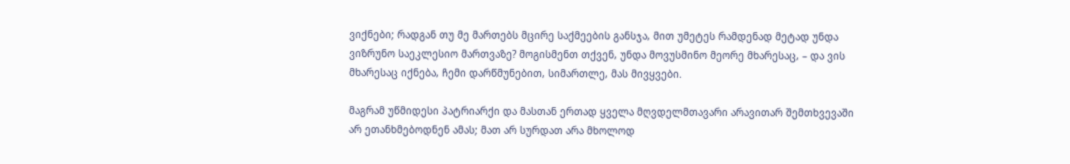ვიქნები; რადგან თუ მე მართებს მცირე საქმეების განსჯა, მით უმეტეს რამდენად მეტად უნდა ვიზრუნო საეკლესიო მართვაზე? მოგისმენთ თქვენ, უნდა მოვუსმინო მეორე მხარესაც, – და ვის მხარესაც იქნება, ჩემი დარწმუნებით, სიმართლე, მას მივყვები.

მაგრამ უწმიდესი პატრიარქი და მასთან ერთად ყველა მღვდელმთავარი არავითარ შემთხვევაში არ ეთანხმებოდნენ ამას; მათ არ სურდათ არა მხოლოდ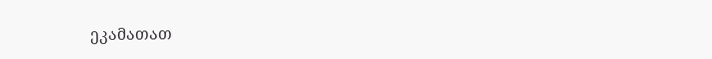ეკამათათ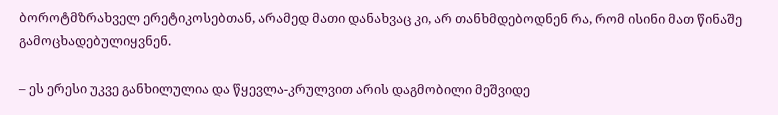ბოროტმზრახველ ერეტიკოსებთან, არამედ მათი დანახვაც კი, არ თანხმდებოდნენ რა, რომ ისინი მათ წინაშე გამოცხადებულიყვნენ.

– ეს ერესი უკვე განხილულია და წყევლა-კრულვით არის დაგმობილი მეშვიდე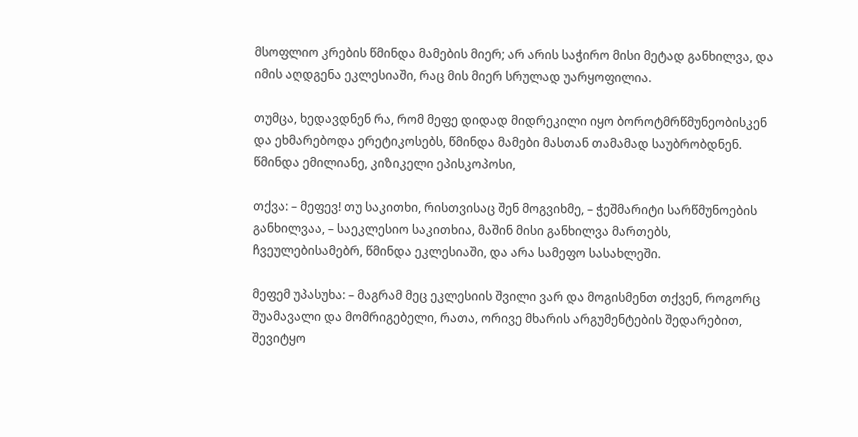მსოფლიო კრების წმინდა მამების მიერ; არ არის საჭირო მისი მეტად განხილვა, და იმის აღდგენა ეკლესიაში, რაც მის მიერ სრულად უარყოფილია.

თუმცა, ხედავდნენ რა, რომ მეფე დიდად მიდრეკილი იყო ბოროტმრწმუნეობისკენ და ეხმარებოდა ერეტიკოსებს, წმინდა მამები მასთან თამამად საუბრობდნენ. წმინდა ემილიანე, კიზიკელი ეპისკოპოსი,

თქვა: – მეფევ! თუ საკითხი, რისთვისაც შენ მოგვიხმე, – ჭეშმარიტი სარწმუნოების განხილვაა, – საეკლესიო საკითხია, მაშინ მისი განხილვა მართებს, ჩვეულებისამებრ, წმინდა ეკლესიაში, და არა სამეფო სასახლეში.

მეფემ უპასუხა: – მაგრამ მეც ეკლესიის შვილი ვარ და მოგისმენთ თქვენ, როგორც შუამავალი და მომრიგებელი, რათა, ორივე მხარის არგუმენტების შედარებით, შევიტყო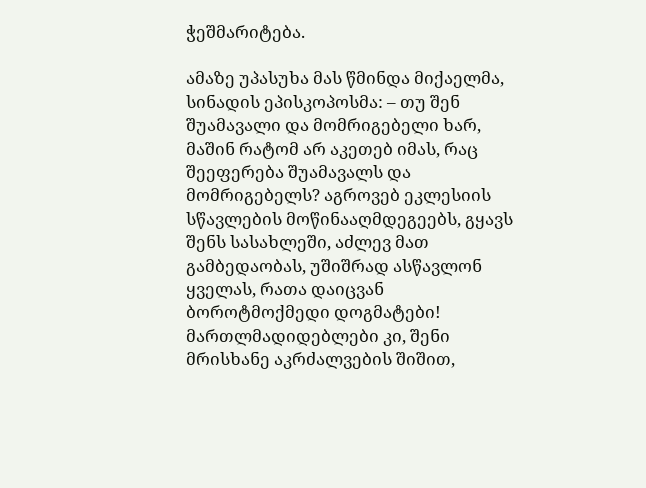ჭეშმარიტება.

ამაზე უპასუხა მას წმინდა მიქაელმა, სინადის ეპისკოპოსმა: – თუ შენ შუამავალი და მომრიგებელი ხარ, მაშინ რატომ არ აკეთებ იმას, რაც შეეფერება შუამავალს და მომრიგებელს? აგროვებ ეკლესიის სწავლების მოწინააღმდეგეებს, გყავს შენს სასახლეში, აძლევ მათ გამბედაობას, უშიშრად ასწავლონ ყველას, რათა დაიცვან ბოროტმოქმედი დოგმატები! მართლმადიდებლები კი, შენი მრისხანე აკრძალვების შიშით,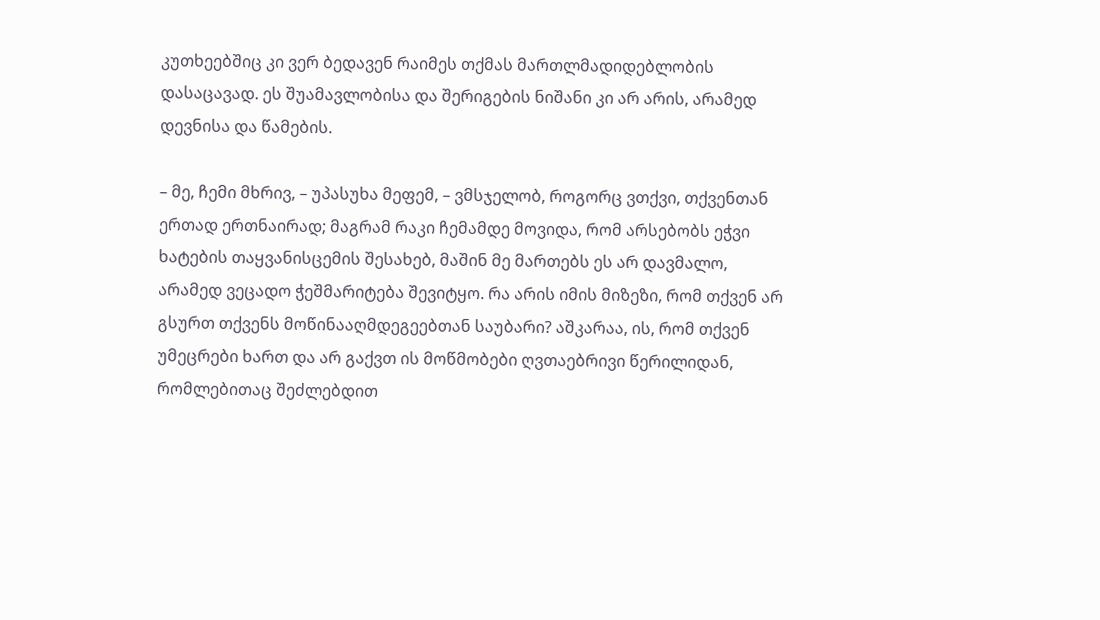კუთხეებშიც კი ვერ ბედავენ რაიმეს თქმას მართლმადიდებლობის დასაცავად. ეს შუამავლობისა და შერიგების ნიშანი კი არ არის, არამედ დევნისა და წამების.

– მე, ჩემი მხრივ, – უპასუხა მეფემ, – ვმსჯელობ, როგორც ვთქვი, თქვენთან ერთად ერთნაირად; მაგრამ რაკი ჩემამდე მოვიდა, რომ არსებობს ეჭვი ხატების თაყვანისცემის შესახებ, მაშინ მე მართებს ეს არ დავმალო, არამედ ვეცადო ჭეშმარიტება შევიტყო. რა არის იმის მიზეზი, რომ თქვენ არ გსურთ თქვენს მოწინააღმდეგეებთან საუბარი? აშკარაა, ის, რომ თქვენ უმეცრები ხართ და არ გაქვთ ის მოწმობები ღვთაებრივი წერილიდან, რომლებითაც შეძლებდით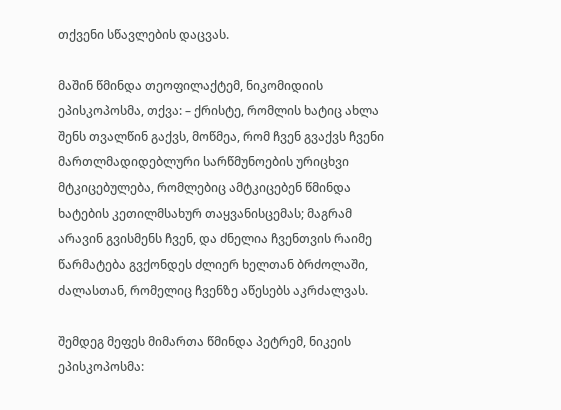თქვენი სწავლების დაცვას.

მაშინ წმინდა თეოფილაქტემ, ნიკომიდიის ეპისკოპოსმა, თქვა: – ქრისტე, რომლის ხატიც ახლა შენს თვალწინ გაქვს, მოწმეა, რომ ჩვენ გვაქვს ჩვენი მართლმადიდებლური სარწმუნოების ურიცხვი მტკიცებულება, რომლებიც ამტკიცებენ წმინდა ხატების კეთილმსახურ თაყვანისცემას; მაგრამ არავინ გვისმენს ჩვენ, და ძნელია ჩვენთვის რაიმე წარმატება გვქონდეს ძლიერ ხელთან ბრძოლაში, ძალასთან, რომელიც ჩვენზე აწესებს აკრძალვას.

შემდეგ მეფეს მიმართა წმინდა პეტრემ, ნიკეის ეპისკოპოსმა: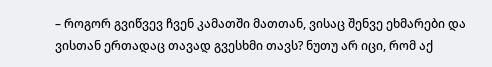– როგორ გვიწვევ ჩვენ კამათში მათთან, ვისაც შენვე ეხმარები და ვისთან ერთადაც თავად გვესხმი თავს? ნუთუ არ იცი, რომ აქ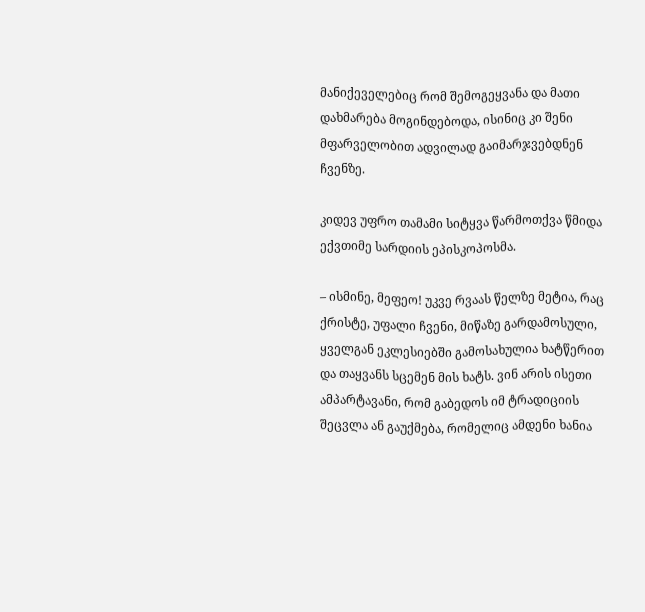მანიქეველებიც რომ შემოგეყვანა და მათი დახმარება მოგინდებოდა, ისინიც კი შენი მფარველობით ადვილად გაიმარჯვებდნენ ჩვენზე.

კიდევ უფრო თამამი სიტყვა წარმოთქვა წმიდა ექვთიმე სარდიის ეპისკოპოსმა.

– ისმინე, მეფეო! უკვე რვაას წელზე მეტია, რაც ქრისტე, უფალი ჩვენი, მიწაზე გარდამოსული, ყველგან ეკლესიებში გამოსახულია ხატწერით და თაყვანს სცემენ მის ხატს. ვინ არის ისეთი ამპარტავანი, რომ გაბედოს იმ ტრადიციის შეცვლა ან გაუქმება, რომელიც ამდენი ხანია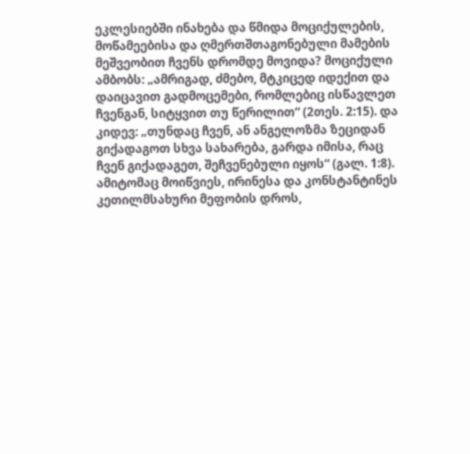ეკლესიებში ინახება და წმიდა მოციქულების, მოწამეებისა და ღმერთშთაგონებული მამების მეშვეობით ჩვენს დრომდე მოვიდა? მოციქული ამბობს: „ამრიგად, ძმებო, მტკიცედ იდექით და დაიცავით გადმოცემები, რომლებიც ისწავლეთ ჩვენგან, სიტყვით თუ წერილით“ (2თეს. 2:15). და კიდევ: „თუნდაც ჩვენ, ან ანგელოზმა ზეციდან გიქადაგოთ სხვა სახარება, გარდა იმისა, რაც ჩვენ გიქადაგეთ, შეჩვენებული იყოს“ (გალ. 1:8). ამიტომაც მოიწვიეს, ირინესა და კონსტანტინეს კეთილმსახური მეფობის დროს,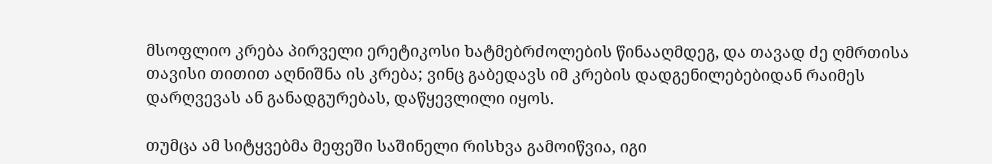მსოფლიო კრება პირველი ერეტიკოსი ხატმებრძოლების წინააღმდეგ, და თავად ძე ღმრთისა თავისი თითით აღნიშნა ის კრება; ვინც გაბედავს იმ კრების დადგენილებებიდან რაიმეს დარღვევას ან განადგურებას, დაწყევლილი იყოს.

თუმცა ამ სიტყვებმა მეფეში საშინელი რისხვა გამოიწვია, იგი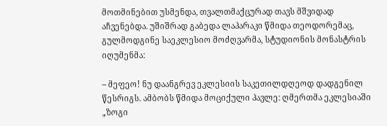მოთმინებით უსმენდა, თვალთმაქცურად თავს მშვიდად აჩვენებდა. უშიშრად გაბედა ლაპარაკი წმიდა თეოდორემაც, გულმოდგინე საეკლესიო მოძღვარმა, სტუდიონის მონასტრის იღუმენმა:

– მეფეო! ნუ დაანგრევ ეკლესიის საკეთილდღეოდ დადგენილ წესრიგს. ამბობს წმიდა მოციქული პავლე: ღმერთმა ეკლესიაში „ზოგი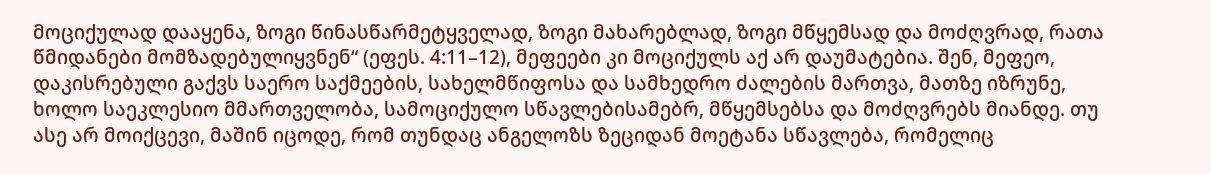მოციქულად დააყენა, ზოგი წინასწარმეტყველად, ზოგი მახარებლად, ზოგი მწყემსად და მოძღვრად, რათა წმიდანები მომზადებულიყვნენ“ (ეფეს. 4:11–12), მეფეები კი მოციქულს აქ არ დაუმატებია. შენ, მეფეო, დაკისრებული გაქვს საერო საქმეების, სახელმწიფოსა და სამხედრო ძალების მართვა, მათზე იზრუნე, ხოლო საეკლესიო მმართველობა, სამოციქულო სწავლებისამებრ, მწყემსებსა და მოძღვრებს მიანდე. თუ ასე არ მოიქცევი, მაშინ იცოდე, რომ თუნდაც ანგელოზს ზეციდან მოეტანა სწავლება, რომელიც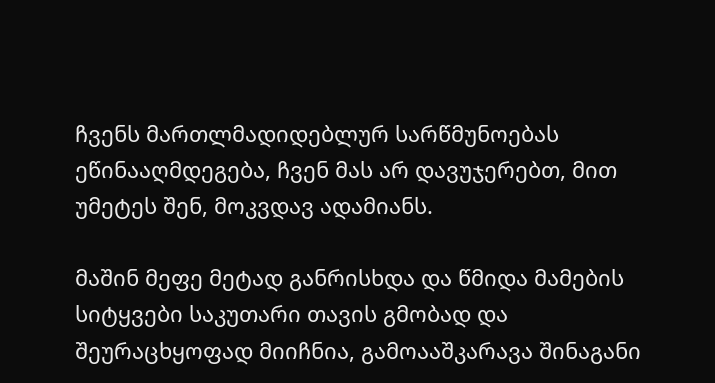ჩვენს მართლმადიდებლურ სარწმუნოებას ეწინააღმდეგება, ჩვენ მას არ დავუჯერებთ, მით უმეტეს შენ, მოკვდავ ადამიანს.

მაშინ მეფე მეტად განრისხდა და წმიდა მამების სიტყვები საკუთარი თავის გმობად და შეურაცხყოფად მიიჩნია, გამოააშკარავა შინაგანი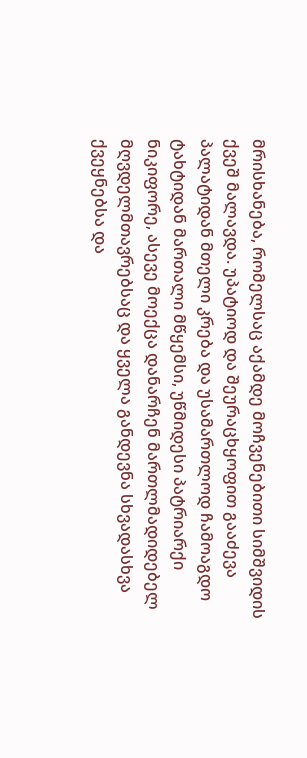მრისხანება, რომელსაც აქამდე მოჩვენებითი სიმშვიდის ქვეშ მალავდა. უპატიოდ და შეურაცხყოფით გააძევა პალატიდან მთელი კრება და უსამართლოდ ჩამოაგდო ტახტიდან მართალი მწყემსი, უწმიდესი პატრიარქი ნიკიფორე, ასევე მოექცა დანარჩენ მართლმადიდებელ მღვდელმთავრებსაც და ყველა განდევნა სხვადასხვა ქვეყნებსა და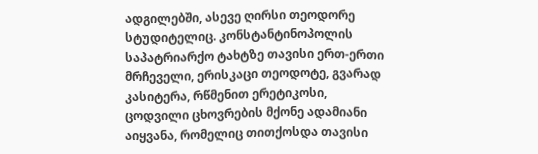ადგილებში, ასევე ღირსი თეოდორე სტუდიტელიც. კონსტანტინოპოლის საპატრიარქო ტახტზე თავისი ერთ-ერთი მრჩეველი, ერისკაცი თეოდოტე, გვარად კასიტერა, რწმენით ერეტიკოსი, ცოდვილი ცხოვრების მქონე ადამიანი აიყვანა, რომელიც თითქოსდა თავისი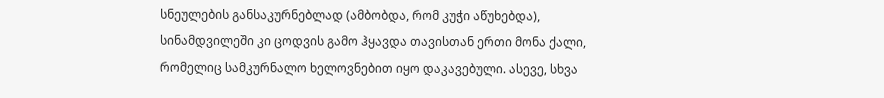სნეულების განსაკურნებლად (ამბობდა, რომ კუჭი აწუხებდა), სინამდვილეში კი ცოდვის გამო ჰყავდა თავისთან ერთი მონა ქალი, რომელიც სამკურნალო ხელოვნებით იყო დაკავებული. ასევე, სხვა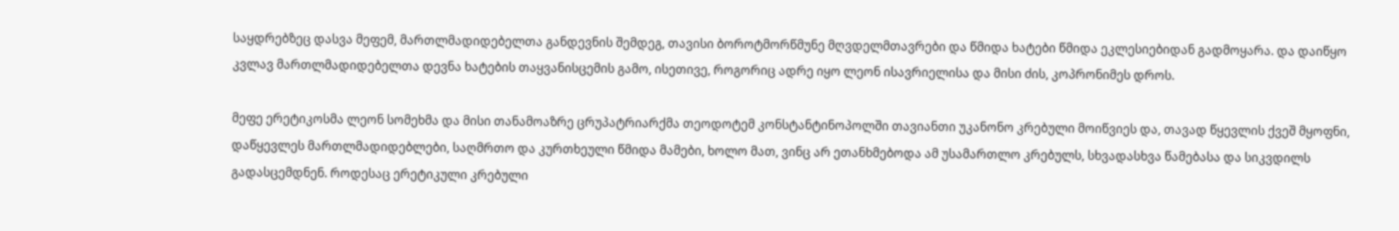საყდრებზეც დასვა მეფემ, მართლმადიდებელთა განდევნის შემდეგ, თავისი ბოროტმორწმუნე მღვდელმთავრები და წმიდა ხატები წმიდა ეკლესიებიდან გადმოყარა. და დაიწყო კვლავ მართლმადიდებელთა დევნა ხატების თაყვანისცემის გამო, ისეთივე, როგორიც ადრე იყო ლეონ ისავრიელისა და მისი ძის, კოპრონიმეს დროს.

მეფე ერეტიკოსმა ლეონ სომეხმა და მისი თანამოაზრე ცრუპატრიარქმა თეოდოტემ კონსტანტინოპოლში თავიანთი უკანონო კრებული მოიწვიეს და, თავად წყევლის ქვეშ მყოფნი, დაწყევლეს მართლმადიდებლები, საღმრთო და კურთხეული წმიდა მამები, ხოლო მათ, ვინც არ ეთანხმებოდა ამ უსამართლო კრებულს, სხვადასხვა წამებასა და სიკვდილს გადასცემდნენ. როდესაც ერეტიკული კრებული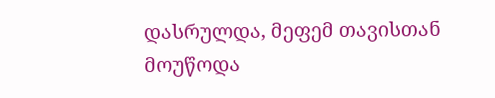დასრულდა, მეფემ თავისთან მოუწოდა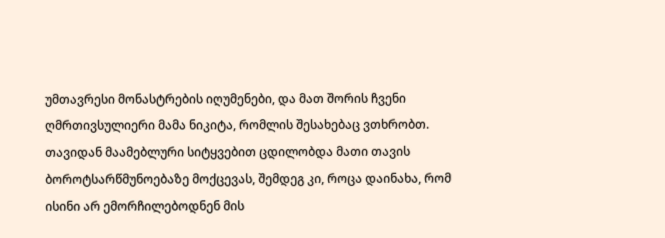უმთავრესი მონასტრების იღუმენები, და მათ შორის ჩვენი ღმრთივსულიერი მამა ნიკიტა, რომლის შესახებაც ვთხრობთ. თავიდან მაამებლური სიტყვებით ცდილობდა მათი თავის ბოროტსარწმუნოებაზე მოქცევას, შემდეგ კი, როცა დაინახა, რომ ისინი არ ემორჩილებოდნენ მის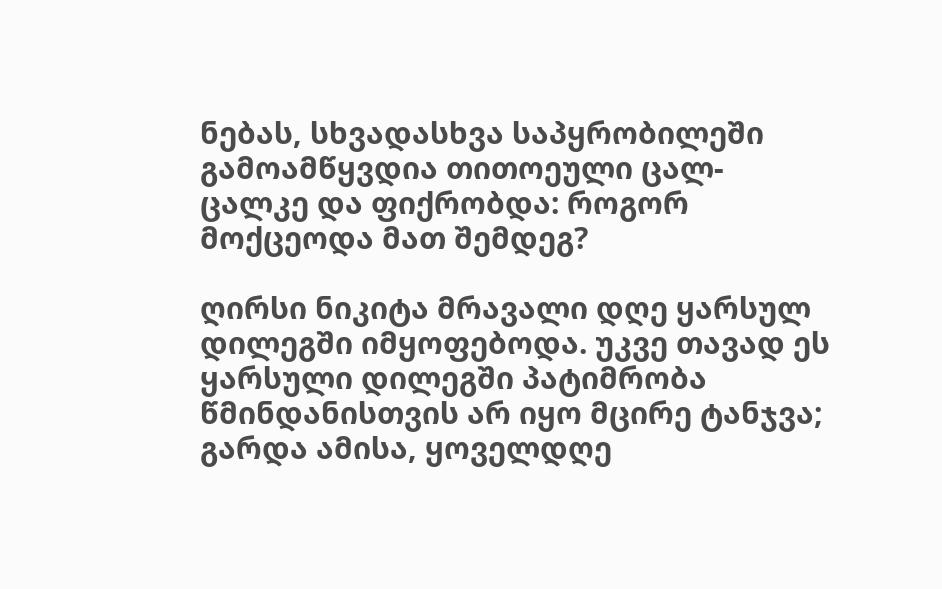ნებას, სხვადასხვა საპყრობილეში გამოამწყვდია თითოეული ცალ-ცალკე და ფიქრობდა: როგორ მოქცეოდა მათ შემდეგ?

ღირსი ნიკიტა მრავალი დღე ყარსულ დილეგში იმყოფებოდა. უკვე თავად ეს ყარსული დილეგში პატიმრობა წმინდანისთვის არ იყო მცირე ტანჯვა; გარდა ამისა, ყოველდღე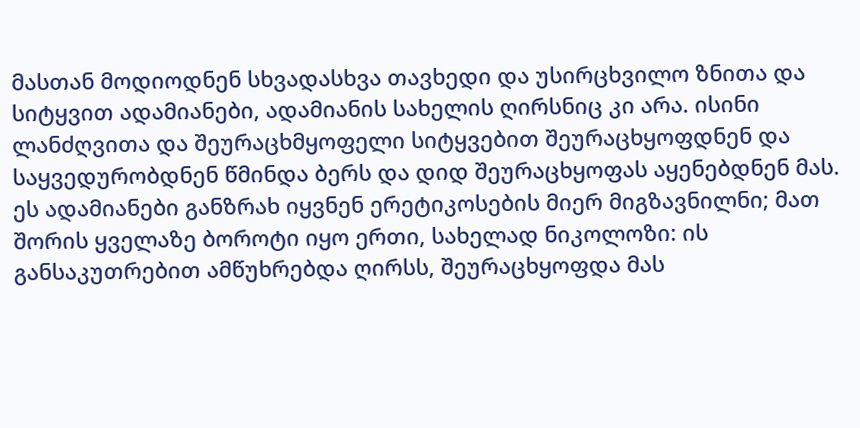მასთან მოდიოდნენ სხვადასხვა თავხედი და უსირცხვილო ზნითა და სიტყვით ადამიანები, ადამიანის სახელის ღირსნიც კი არა. ისინი ლანძღვითა და შეურაცხმყოფელი სიტყვებით შეურაცხყოფდნენ და საყვედურობდნენ წმინდა ბერს და დიდ შეურაცხყოფას აყენებდნენ მას. ეს ადამიანები განზრახ იყვნენ ერეტიკოსების მიერ მიგზავნილნი; მათ შორის ყველაზე ბოროტი იყო ერთი, სახელად ნიკოლოზი: ის განსაკუთრებით ამწუხრებდა ღირსს, შეურაცხყოფდა მას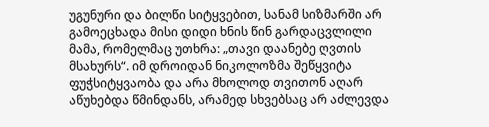უგუნური და ბილწი სიტყვებით, სანამ სიზმარში არ გამოეცხადა მისი დიდი ხნის წინ გარდაცვლილი მამა, რომელმაც უთხრა: „თავი დაანებე ღვთის მსახურს“. იმ დროიდან ნიკოლოზმა შეწყვიტა ფუჭსიტყვაობა და არა მხოლოდ თვითონ აღარ აწუხებდა წმინდანს, არამედ სხვებსაც არ აძლევდა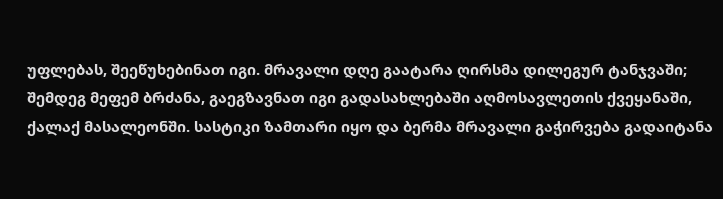უფლებას, შეეწუხებინათ იგი. მრავალი დღე გაატარა ღირსმა დილეგურ ტანჯვაში; შემდეგ მეფემ ბრძანა, გაეგზავნათ იგი გადასახლებაში აღმოსავლეთის ქვეყანაში, ქალაქ მასალეონში. სასტიკი ზამთარი იყო და ბერმა მრავალი გაჭირვება გადაიტანა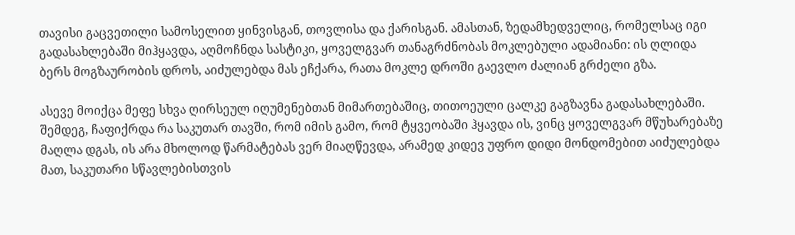თავისი გაცვეთილი სამოსელით ყინვისგან, თოვლისა და ქარისგან. ამასთან, ზედამხედველიც, რომელსაც იგი გადასახლებაში მიჰყავდა, აღმოჩნდა სასტიკი, ყოველგვარ თანაგრძნობას მოკლებული ადამიანი: ის ღლიდა ბერს მოგზაურობის დროს, აიძულებდა მას ეჩქარა, რათა მოკლე დროში გაევლო ძალიან გრძელი გზა.

ასევე მოიქცა მეფე სხვა ღირსეულ იღუმენებთან მიმართებაშიც, თითოეული ცალკე გაგზავნა გადასახლებაში. შემდეგ, ჩაფიქრდა რა საკუთარ თავში, რომ იმის გამო, რომ ტყვეობაში ჰყავდა ის, ვინც ყოველგვარ მწუხარებაზე მაღლა დგას, ის არა მხოლოდ წარმატებას ვერ მიაღწევდა, არამედ კიდევ უფრო დიდი მონდომებით აიძულებდა მათ, საკუთარი სწავლებისთვის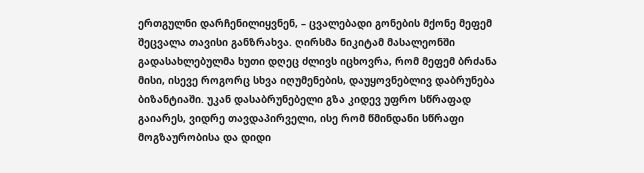ერთგულნი დარჩენილიყვნენ, – ცვალებადი გონების მქონე მეფემ შეცვალა თავისი განზრახვა. ღირსმა ნიკიტამ მასალეონში გადასახლებულმა ხუთი დღეც ძლივს იცხოვრა, რომ მეფემ ბრძანა მისი, ისევე როგორც სხვა იღუმენების, დაუყოვნებლივ დაბრუნება ბიზანტიაში. უკან დასაბრუნებელი გზა კიდევ უფრო სწრაფად გაიარეს, ვიდრე თავდაპირველი, ისე რომ წმინდანი სწრაფი მოგზაურობისა და დიდი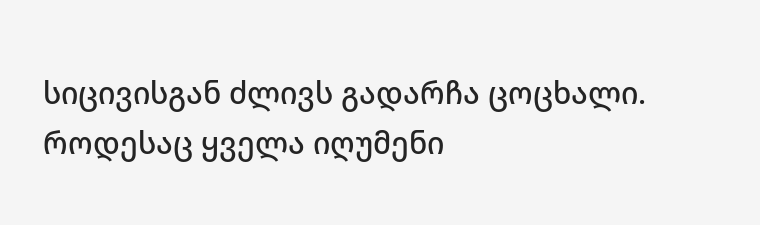სიცივისგან ძლივს გადარჩა ცოცხალი. როდესაც ყველა იღუმენი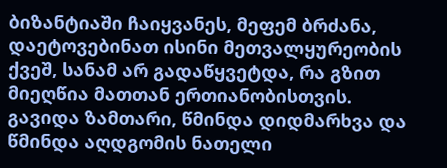ბიზანტიაში ჩაიყვანეს, მეფემ ბრძანა, დაეტოვებინათ ისინი მეთვალყურეობის ქვეშ, სანამ არ გადაწყვეტდა, რა გზით მიეღწია მათთან ერთიანობისთვის. გავიდა ზამთარი, წმინდა დიდმარხვა და წმინდა აღდგომის ნათელი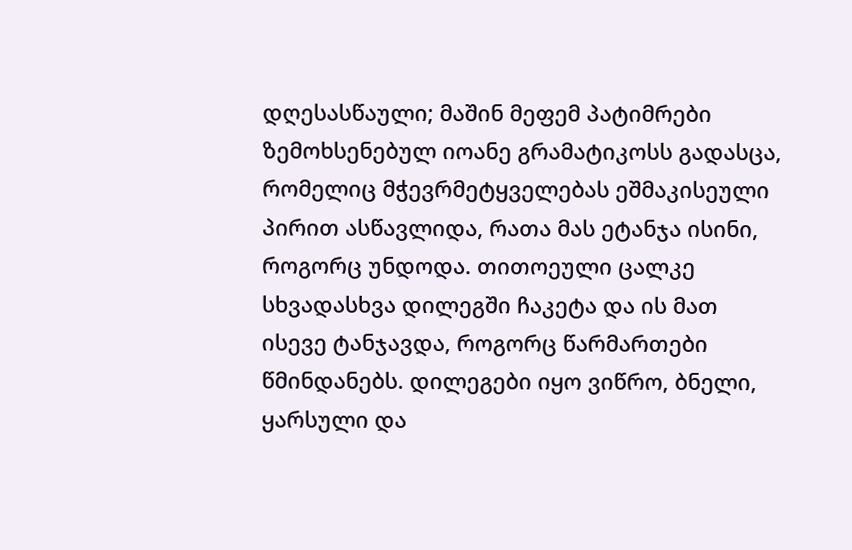დღესასწაული; მაშინ მეფემ პატიმრები ზემოხსენებულ იოანე გრამატიკოსს გადასცა, რომელიც მჭევრმეტყველებას ეშმაკისეული პირით ასწავლიდა, რათა მას ეტანჯა ისინი, როგორც უნდოდა. თითოეული ცალკე სხვადასხვა დილეგში ჩაკეტა და ის მათ ისევე ტანჯავდა, როგორც წარმართები წმინდანებს. დილეგები იყო ვიწრო, ბნელი, ყარსული და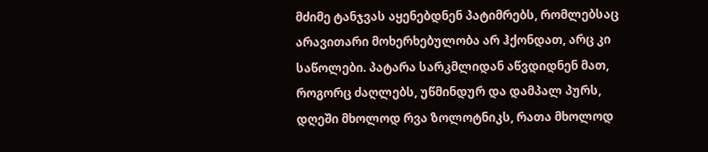მძიმე ტანჯვას აყენებდნენ პატიმრებს, რომლებსაც არავითარი მოხერხებულობა არ ჰქონდათ, არც კი საწოლები. პატარა სარკმლიდან აწვდიდნენ მათ, როგორც ძაღლებს, უწმინდურ და დამპალ პურს, დღეში მხოლოდ რვა ზოლოტნიკს, რათა მხოლოდ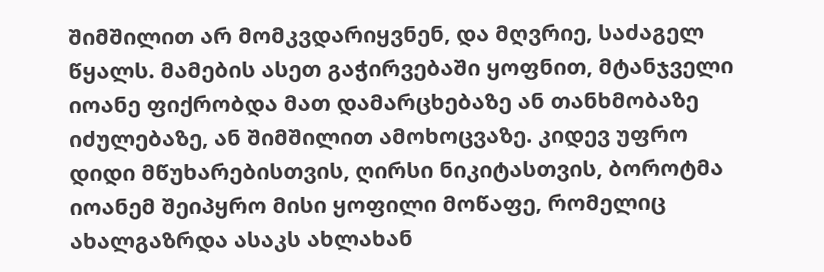შიმშილით არ მომკვდარიყვნენ, და მღვრიე, საძაგელ წყალს. მამების ასეთ გაჭირვებაში ყოფნით, მტანჯველი იოანე ფიქრობდა მათ დამარცხებაზე ან თანხმობაზე იძულებაზე, ან შიმშილით ამოხოცვაზე. კიდევ უფრო დიდი მწუხარებისთვის, ღირსი ნიკიტასთვის, ბოროტმა იოანემ შეიპყრო მისი ყოფილი მოწაფე, რომელიც ახალგაზრდა ასაკს ახლახან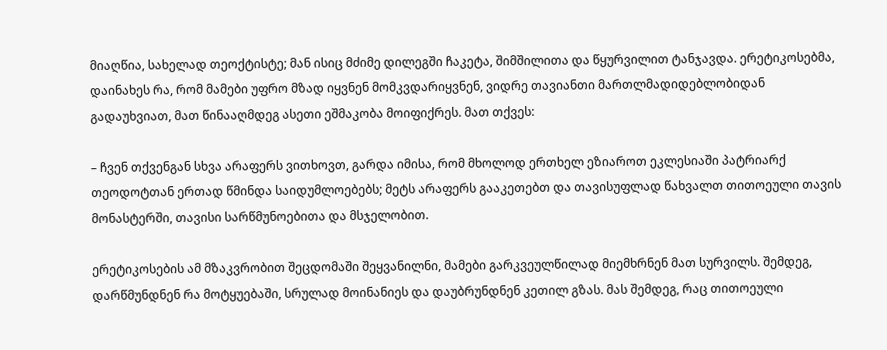მიაღწია, სახელად თეოქტისტე; მან ისიც მძიმე დილეგში ჩაკეტა, შიმშილითა და წყურვილით ტანჯავდა. ერეტიკოსებმა, დაინახეს რა, რომ მამები უფრო მზად იყვნენ მომკვდარიყვნენ, ვიდრე თავიანთი მართლმადიდებლობიდან გადაუხვიათ, მათ წინააღმდეგ ასეთი ეშმაკობა მოიფიქრეს. მათ თქვეს:

– ჩვენ თქვენგან სხვა არაფერს ვითხოვთ, გარდა იმისა, რომ მხოლოდ ერთხელ ეზიაროთ ეკლესიაში პატრიარქ თეოდოტთან ერთად წმინდა საიდუმლოებებს; მეტს არაფერს გააკეთებთ და თავისუფლად წახვალთ თითოეული თავის მონასტერში, თავისი სარწმუნოებითა და მსჯელობით.

ერეტიკოსების ამ მზაკვრობით შეცდომაში შეყვანილნი, მამები გარკვეულწილად მიემხრნენ მათ სურვილს. შემდეგ, დარწმუნდნენ რა მოტყუებაში, სრულად მოინანიეს და დაუბრუნდნენ კეთილ გზას. მას შემდეგ, რაც თითოეული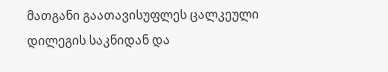მათგანი გაათავისუფლეს ცალკეული დილეგის საკნიდან და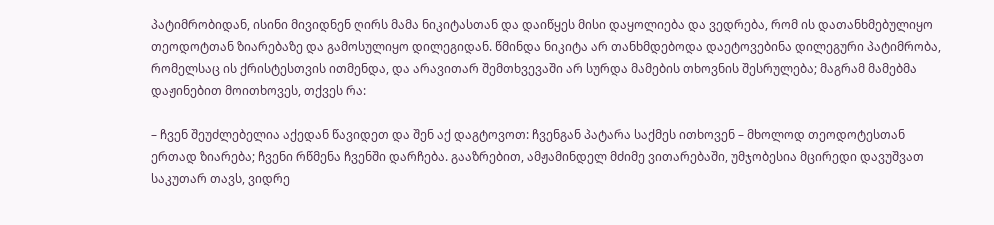პატიმრობიდან, ისინი მივიდნენ ღირს მამა ნიკიტასთან და დაიწყეს მისი დაყოლიება და ვედრება, რომ ის დათანხმებულიყო თეოდოტთან ზიარებაზე და გამოსულიყო დილეგიდან. წმინდა ნიკიტა არ თანხმდებოდა დაეტოვებინა დილეგური პატიმრობა, რომელსაც ის ქრისტესთვის ითმენდა, და არავითარ შემთხვევაში არ სურდა მამების თხოვნის შესრულება; მაგრამ მამებმა დაჟინებით მოითხოვეს, თქვეს რა:

– ჩვენ შეუძლებელია აქედან წავიდეთ და შენ აქ დაგტოვოთ: ჩვენგან პატარა საქმეს ითხოვენ – მხოლოდ თეოდოტესთან ერთად ზიარება; ჩვენი რწმენა ჩვენში დარჩება. გააზრებით, ამჟამინდელ მძიმე ვითარებაში, უმჯობესია მცირედი დავუშვათ საკუთარ თავს, ვიდრე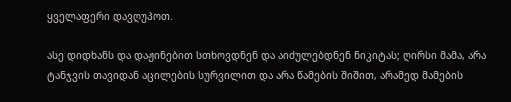ყველაფერი დავღუპოთ.

ასე დიდხანს და დაჟინებით სთხოვდნენ და აიძულებდნენ ნიკიტას; ღირსი მამა, არა ტანჯვის თავიდან აცილების სურვილით და არა წამების შიშით, არამედ მამების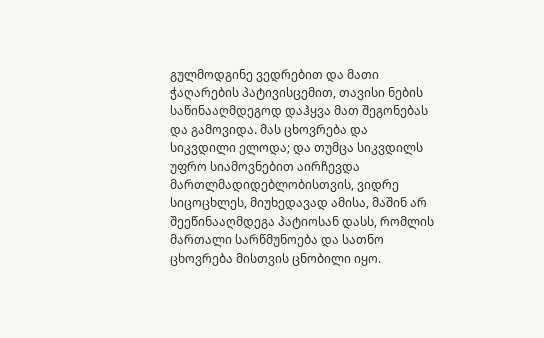გულმოდგინე ვედრებით და მათი ჭაღარების პატივისცემით, თავისი ნების საწინააღმდეგოდ დაჰყვა მათ შეგონებას და გამოვიდა. მას ცხოვრება და სიკვდილი ელოდა; და თუმცა სიკვდილს უფრო სიამოვნებით აირჩევდა მართლმადიდებლობისთვის, ვიდრე სიცოცხლეს, მიუხედავად ამისა, მაშინ არ შეეწინააღმდეგა პატიოსან დასს, რომლის მართალი სარწმუნოება და სათნო ცხოვრება მისთვის ცნობილი იყო.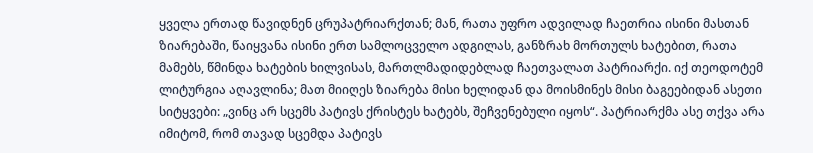ყველა ერთად წავიდნენ ცრუპატრიარქთან; მან, რათა უფრო ადვილად ჩაეთრია ისინი მასთან ზიარებაში, წაიყვანა ისინი ერთ სამლოცველო ადგილას, განზრახ მორთულს ხატებით, რათა მამებს, წმინდა ხატების ხილვისას, მართლმადიდებლად ჩაეთვალათ პატრიარქი. იქ თეოდოტემ ლიტურგია აღავლინა; მათ მიიღეს ზიარება მისი ხელიდან და მოისმინეს მისი ბაგეებიდან ასეთი სიტყვები: „ვინც არ სცემს პატივს ქრისტეს ხატებს, შეჩვენებული იყოს“. პატრიარქმა ასე თქვა არა იმიტომ, რომ თავად სცემდა პატივს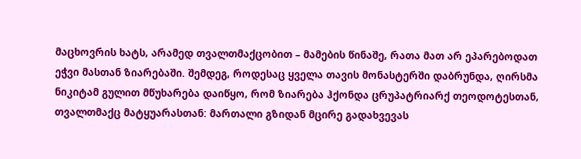მაცხოვრის ხატს, არამედ თვალთმაქცობით – მამების წინაშე, რათა მათ არ ეპარებოდათ ეჭვი მასთან ზიარებაში. შემდეგ, როდესაც ყველა თავის მონასტერში დაბრუნდა, ღირსმა ნიკიტამ გულით მწუხარება დაიწყო, რომ ზიარება ჰქონდა ცრუპატრიარქ თეოდოტესთან, თვალთმაქც მატყუარასთან: მართალი გზიდან მცირე გადახვევას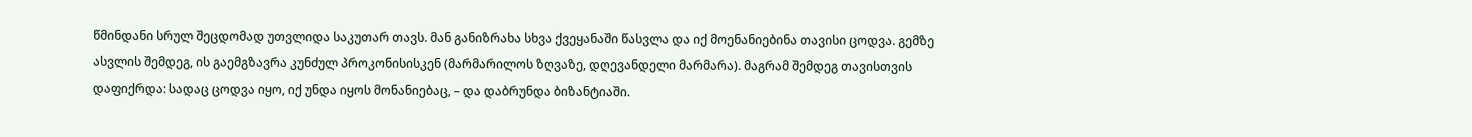წმინდანი სრულ შეცდომად უთვლიდა საკუთარ თავს. მან განიზრახა სხვა ქვეყანაში წასვლა და იქ მოენანიებინა თავისი ცოდვა. გემზე ასვლის შემდეგ, ის გაემგზავრა კუნძულ პროკონისისკენ (მარმარილოს ზღვაზე, დღევანდელი მარმარა). მაგრამ შემდეგ თავისთვის დაფიქრდა: სადაც ცოდვა იყო, იქ უნდა იყოს მონანიებაც, – და დაბრუნდა ბიზანტიაში.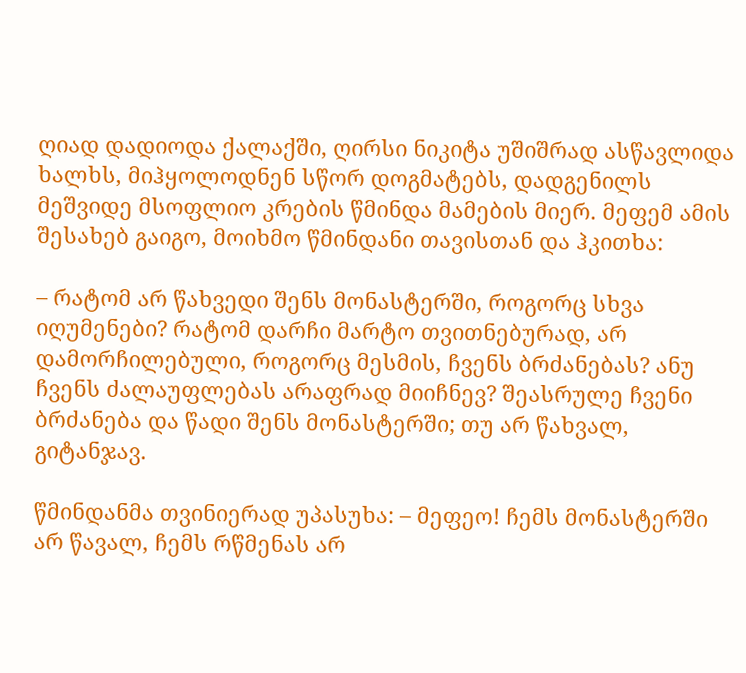ღიად დადიოდა ქალაქში, ღირსი ნიკიტა უშიშრად ასწავლიდა ხალხს, მიჰყოლოდნენ სწორ დოგმატებს, დადგენილს მეშვიდე მსოფლიო კრების წმინდა მამების მიერ. მეფემ ამის შესახებ გაიგო, მოიხმო წმინდანი თავისთან და ჰკითხა:

– რატომ არ წახვედი შენს მონასტერში, როგორც სხვა იღუმენები? რატომ დარჩი მარტო თვითნებურად, არ დამორჩილებული, როგორც მესმის, ჩვენს ბრძანებას? ანუ ჩვენს ძალაუფლებას არაფრად მიიჩნევ? შეასრულე ჩვენი ბრძანება და წადი შენს მონასტერში; თუ არ წახვალ, გიტანჯავ.

წმინდანმა თვინიერად უპასუხა: – მეფეო! ჩემს მონასტერში არ წავალ, ჩემს რწმენას არ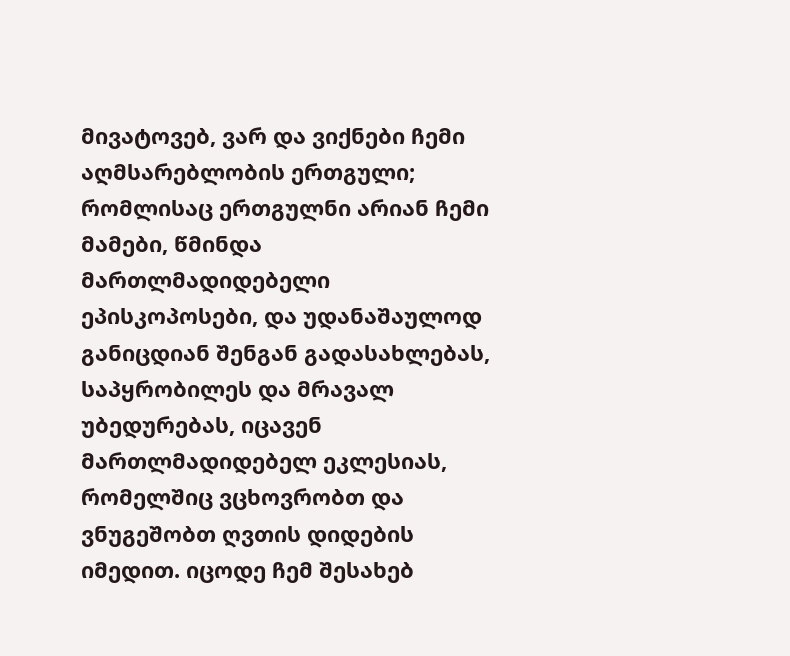მივატოვებ, ვარ და ვიქნები ჩემი აღმსარებლობის ერთგული; რომლისაც ერთგულნი არიან ჩემი მამები, წმინდა მართლმადიდებელი ეპისკოპოსები, და უდანაშაულოდ განიცდიან შენგან გადასახლებას, საპყრობილეს და მრავალ უბედურებას, იცავენ მართლმადიდებელ ეკლესიას, რომელშიც ვცხოვრობთ და ვნუგეშობთ ღვთის დიდების იმედით. იცოდე ჩემ შესახებ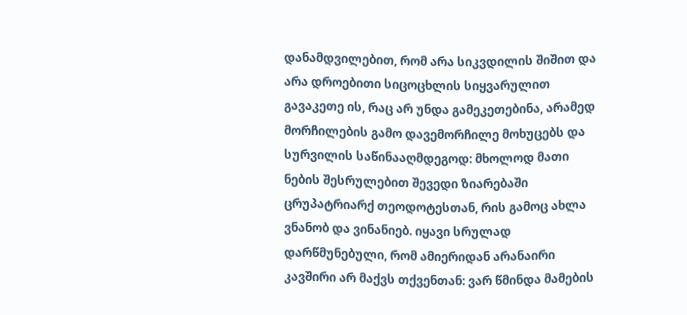დანამდვილებით, რომ არა სიკვდილის შიშით და არა დროებითი სიცოცხლის სიყვარულით გავაკეთე ის, რაც არ უნდა გამეკეთებინა, არამედ მორჩილების გამო დავემორჩილე მოხუცებს და სურვილის საწინააღმდეგოდ: მხოლოდ მათი ნების შესრულებით შევედი ზიარებაში ცრუპატრიარქ თეოდოტესთან, რის გამოც ახლა ვნანობ და ვინანიებ. იყავი სრულად დარწმუნებული, რომ ამიერიდან არანაირი კავშირი არ მაქვს თქვენთან: ვარ წმინდა მამების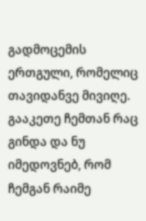გადმოცემის ერთგული, რომელიც თავიდანვე მივიღე. გააკეთე ჩემთან რაც გინდა და ნუ იმედოვნებ, რომ ჩემგან რაიმე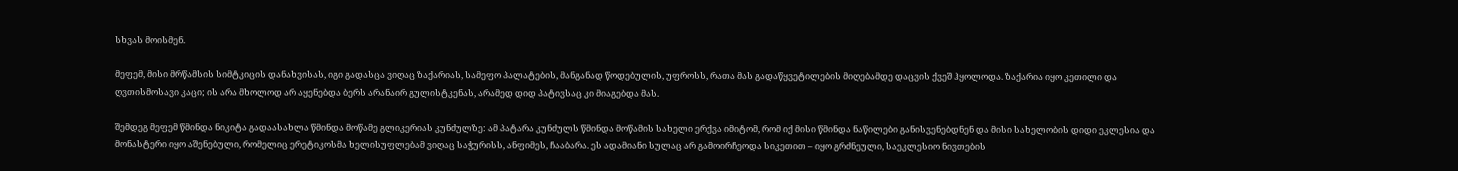სხვას მოისმენ.

მეფემ, მისი მრწამსის სიმტკიცის დანახვისას, იგი გადასცა ვიღაც ზაქარიას, სამეფო პალატების, მანგანად წოდებულის, უფროსს, რათა მას გადაწყვეტილების მიღებამდე დაცვის ქვეშ ჰყოლოდა. ზაქარია იყო კეთილი და ღვთისმოსავი კაცი; ის არა მხოლოდ არ აყენებდა ბერს არანაირ გულისტკენას, არამედ დიდ პატივსაც კი მიაგებდა მას.

შემდეგ მეფემ წმინდა ნიკიტა გადაასახლა წმინდა მოწამე გლიკერიას კუნძულზე: ამ პატარა კუნძულს წმინდა მოწამის სახელი ერქვა იმიტომ, რომ იქ მისი წმინდა ნაწილები განისვენებდნენ და მისი სახელობის დიდი ეკლესია და მონასტერი იყო აშენებული, რომელიც ერეტიკოსმა ხელისუფლებამ ვიღაც საჭურისს, ანფიმეს, ჩააბარა. ეს ადამიანი სულაც არ გამოირჩეოდა სიკეთით – იყო გრძნეული, საეკლესიო ნივთების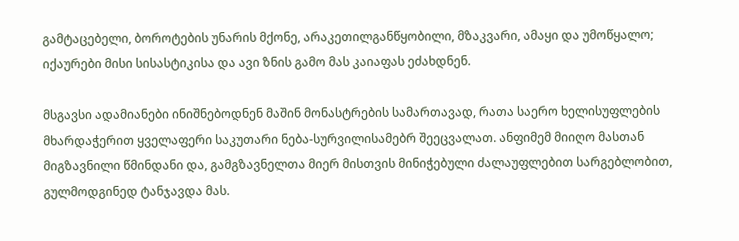გამტაცებელი, ბოროტების უნარის მქონე, არაკეთილგანწყობილი, მზაკვარი, ამაყი და უმოწყალო; იქაურები მისი სისასტიკისა და ავი ზნის გამო მას კაიაფას ეძახდნენ.

მსგავსი ადამიანები ინიშნებოდნენ მაშინ მონასტრების სამართავად, რათა საერო ხელისუფლების მხარდაჭერით ყველაფერი საკუთარი ნება-სურვილისამებრ შეეცვალათ. ანფიმემ მიიღო მასთან მიგზავნილი წმინდანი და, გამგზავნელთა მიერ მისთვის მინიჭებული ძალაუფლებით სარგებლობით, გულმოდგინედ ტანჯავდა მას.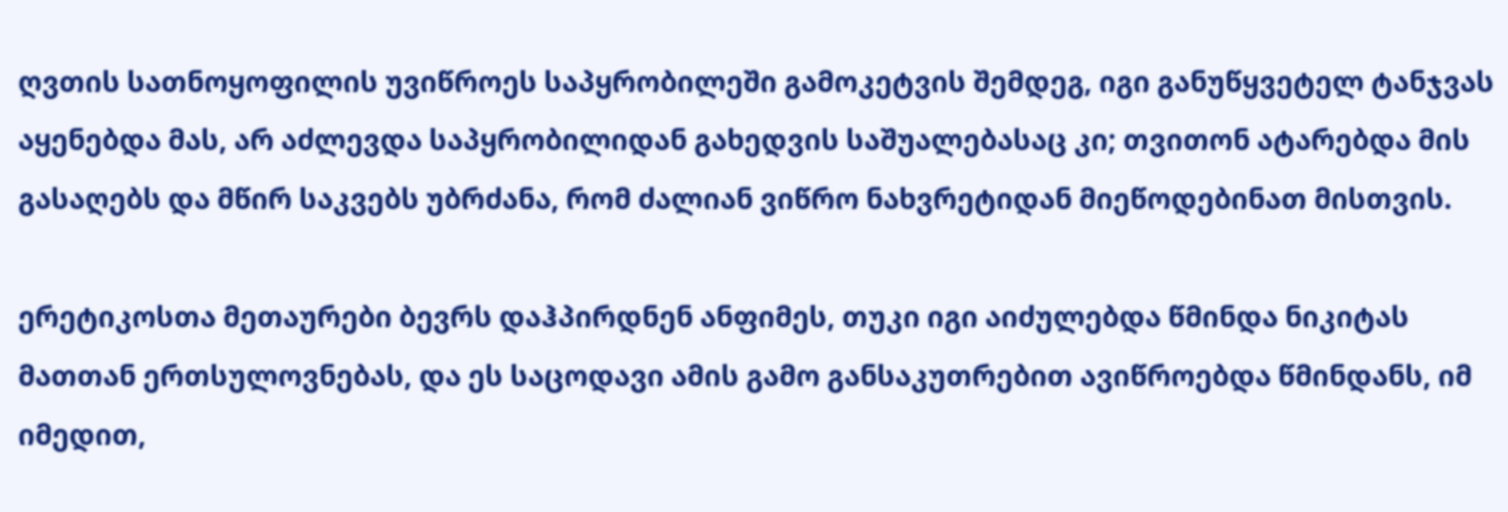ღვთის სათნოყოფილის უვიწროეს საპყრობილეში გამოკეტვის შემდეგ, იგი განუწყვეტელ ტანჯვას აყენებდა მას, არ აძლევდა საპყრობილიდან გახედვის საშუალებასაც კი; თვითონ ატარებდა მის გასაღებს და მწირ საკვებს უბრძანა, რომ ძალიან ვიწრო ნახვრეტიდან მიეწოდებინათ მისთვის.

ერეტიკოსთა მეთაურები ბევრს დაჰპირდნენ ანფიმეს, თუკი იგი აიძულებდა წმინდა ნიკიტას მათთან ერთსულოვნებას, და ეს საცოდავი ამის გამო განსაკუთრებით ავიწროებდა წმინდანს, იმ იმედით,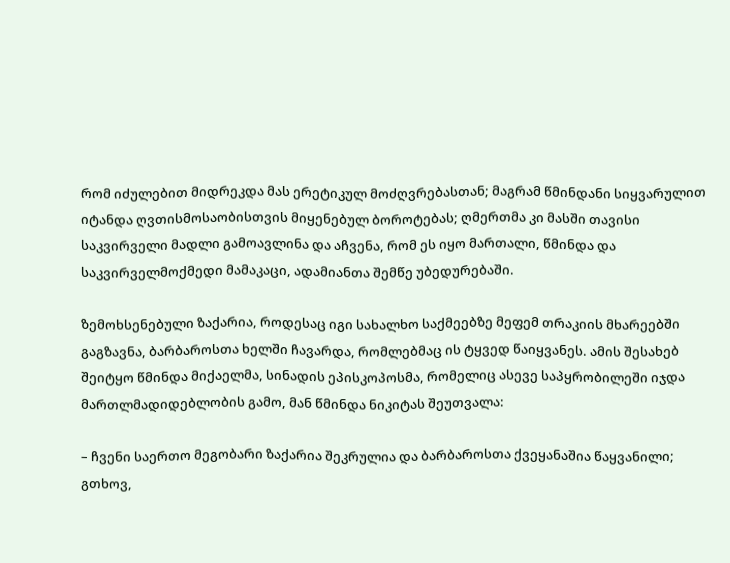რომ იძულებით მიდრეკდა მას ერეტიკულ მოძღვრებასთან; მაგრამ წმინდანი სიყვარულით იტანდა ღვთისმოსაობისთვის მიყენებულ ბოროტებას; ღმერთმა კი მასში თავისი საკვირველი მადლი გამოავლინა და აჩვენა, რომ ეს იყო მართალი, წმინდა და საკვირველმოქმედი მამაკაცი, ადამიანთა შემწე უბედურებაში.

ზემოხსენებული ზაქარია, როდესაც იგი სახალხო საქმეებზე მეფემ თრაკიის მხარეებში გაგზავნა, ბარბაროსთა ხელში ჩავარდა, რომლებმაც ის ტყვედ წაიყვანეს. ამის შესახებ შეიტყო წმინდა მიქაელმა, სინადის ეპისკოპოსმა, რომელიც ასევე საპყრობილეში იჯდა მართლმადიდებლობის გამო, მან წმინდა ნიკიტას შეუთვალა:

– ჩვენი საერთო მეგობარი ზაქარია შეკრულია და ბარბაროსთა ქვეყანაშია წაყვანილი; გთხოვ,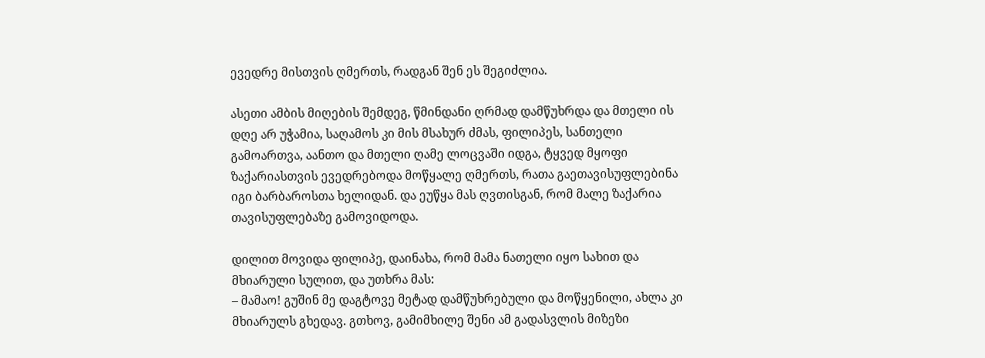ევედრე მისთვის ღმერთს, რადგან შენ ეს შეგიძლია.

ასეთი ამბის მიღების შემდეგ, წმინდანი ღრმად დამწუხრდა და მთელი ის დღე არ უჭამია, საღამოს კი მის მსახურ ძმას, ფილიპეს, სანთელი გამოართვა, აანთო და მთელი ღამე ლოცვაში იდგა, ტყვედ მყოფი ზაქარიასთვის ევედრებოდა მოწყალე ღმერთს, რათა გაეთავისუფლებინა იგი ბარბაროსთა ხელიდან. და ეუწყა მას ღვთისგან, რომ მალე ზაქარია თავისუფლებაზე გამოვიდოდა.

დილით მოვიდა ფილიპე, დაინახა, რომ მამა ნათელი იყო სახით და მხიარული სულით, და უთხრა მას:
– მამაო! გუშინ მე დაგტოვე მეტად დამწუხრებული და მოწყენილი, ახლა კი მხიარულს გხედავ. გთხოვ, გამიმხილე შენი ამ გადასვლის მიზეზი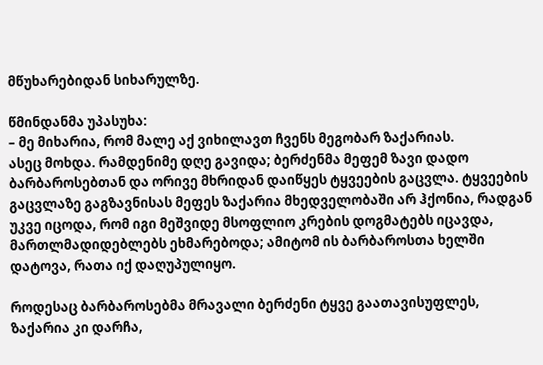მწუხარებიდან სიხარულზე.

წმინდანმა უპასუხა:
– მე მიხარია, რომ მალე აქ ვიხილავთ ჩვენს მეგობარ ზაქარიას.
ასეც მოხდა. რამდენიმე დღე გავიდა; ბერძენმა მეფემ ზავი დადო ბარბაროსებთან და ორივე მხრიდან დაიწყეს ტყვეების გაცვლა. ტყვეების გაცვლაზე გაგზავნისას მეფეს ზაქარია მხედველობაში არ ჰქონია, რადგან უკვე იცოდა, რომ იგი მეშვიდე მსოფლიო კრების დოგმატებს იცავდა, მართლმადიდებლებს ეხმარებოდა; ამიტომ ის ბარბაროსთა ხელში დატოვა, რათა იქ დაღუპულიყო.

როდესაც ბარბაროსებმა მრავალი ბერძენი ტყვე გაათავისუფლეს, ზაქარია კი დარჩა,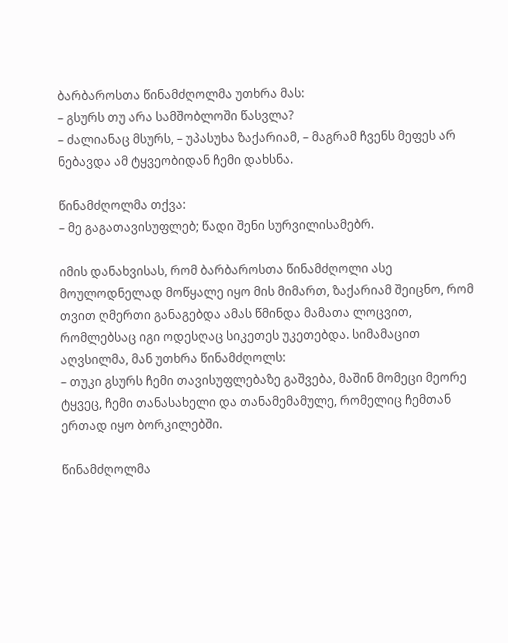ბარბაროსთა წინამძღოლმა უთხრა მას:
– გსურს თუ არა სამშობლოში წასვლა?
– ძალიანაც მსურს, – უპასუხა ზაქარიამ, – მაგრამ ჩვენს მეფეს არ ნებავდა ამ ტყვეობიდან ჩემი დახსნა.

წინამძღოლმა თქვა:
– მე გაგათავისუფლებ; წადი შენი სურვილისამებრ.

იმის დანახვისას, რომ ბარბაროსთა წინამძღოლი ასე მოულოდნელად მოწყალე იყო მის მიმართ, ზაქარიამ შეიცნო, რომ თვით ღმერთი განაგებდა ამას წმინდა მამათა ლოცვით, რომლებსაც იგი ოდესღაც სიკეთეს უკეთებდა. სიმამაცით აღვსილმა, მან უთხრა წინამძღოლს:
– თუკი გსურს ჩემი თავისუფლებაზე გაშვება, მაშინ მომეცი მეორე ტყვეც, ჩემი თანასახელი და თანამემამულე, რომელიც ჩემთან ერთად იყო ბორკილებში.

წინამძღოლმა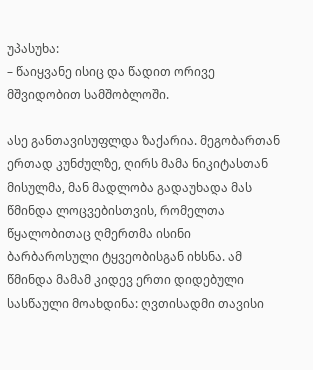უპასუხა:
– წაიყვანე ისიც და წადით ორივე მშვიდობით სამშობლოში.

ასე განთავისუფლდა ზაქარია. მეგობართან ერთად კუნძულზე, ღირს მამა ნიკიტასთან მისულმა, მან მადლობა გადაუხადა მას წმინდა ლოცვებისთვის, რომელთა წყალობითაც ღმერთმა ისინი ბარბაროსული ტყვეობისგან იხსნა. ამ წმინდა მამამ კიდევ ერთი დიდებული სასწაული მოახდინა: ღვთისადმი თავისი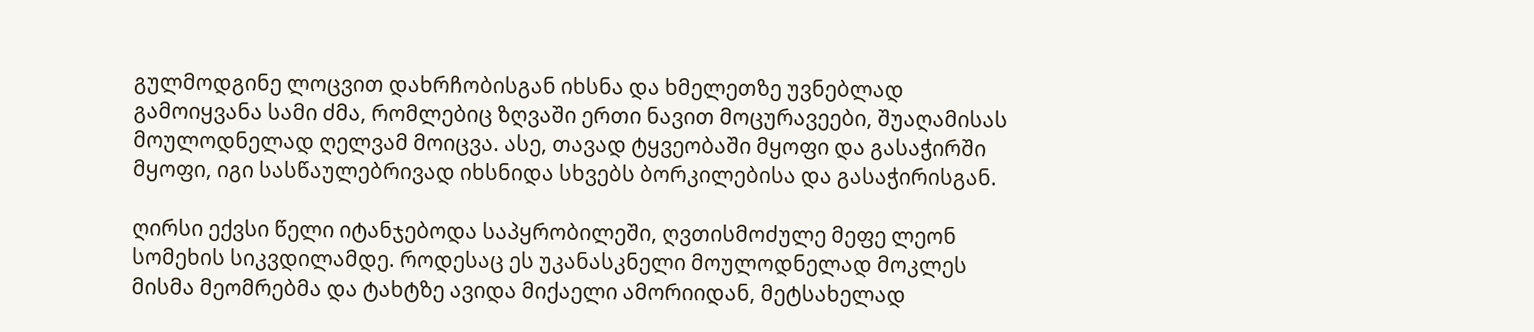გულმოდგინე ლოცვით დახრჩობისგან იხსნა და ხმელეთზე უვნებლად გამოიყვანა სამი ძმა, რომლებიც ზღვაში ერთი ნავით მოცურავეები, შუაღამისას მოულოდნელად ღელვამ მოიცვა. ასე, თავად ტყვეობაში მყოფი და გასაჭირში მყოფი, იგი სასწაულებრივად იხსნიდა სხვებს ბორკილებისა და გასაჭირისგან.

ღირსი ექვსი წელი იტანჯებოდა საპყრობილეში, ღვთისმოძულე მეფე ლეონ სომეხის სიკვდილამდე. როდესაც ეს უკანასკნელი მოულოდნელად მოკლეს მისმა მეომრებმა და ტახტზე ავიდა მიქაელი ამორიიდან, მეტსახელად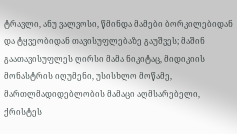ტრავლი, ანუ ვალვოსი, წმინდა მამები ბორკილებიდან და ტყვეობიდან თავისუფლებაზე გაუშვეს; მაშინ გაათავისუფლეს ღირსი მამა ნიკიტაც, მიდიკიის მონასტრის იღუმენი, უსისხლო მოწამე, მართლმადიდებლობის მამაცი აღმსარებელი, ქრისტეს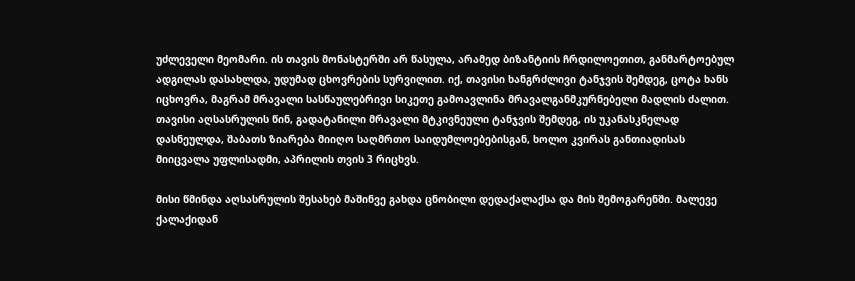უძლეველი მეომარი. ის თავის მონასტერში არ წასულა, არამედ ბიზანტიის ჩრდილოეთით, განმარტოებულ ადგილას დასახლდა, უდუმად ცხოვრების სურვილით. იქ, თავისი ხანგრძლივი ტანჯვის შემდეგ, ცოტა ხანს იცხოვრა, მაგრამ მრავალი სასწაულებრივი სიკეთე გამოავლინა მრავალგანმკურნებელი მადლის ძალით. თავისი აღსასრულის წინ, გადატანილი მრავალი მტკივნეული ტანჯვის შემდეგ, ის უკანასკნელად დასნეულდა, შაბათს ზიარება მიიღო საღმრთო საიდუმლოებებისგან, ხოლო კვირას განთიადისას მიიცვალა უფლისადმი, აპრილის თვის 3 რიცხვს.

მისი წმინდა აღსასრულის შესახებ მაშინვე გახდა ცნობილი დედაქალაქსა და მის შემოგარენში. მალევე ქალაქიდან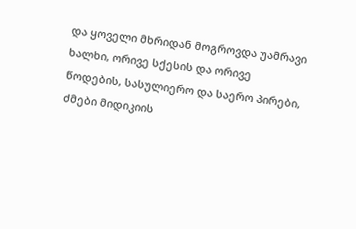და ყოველი მხრიდან მოგროვდა უამრავი ხალხი, ორივე სქესის და ორივე წოდების, სასულიერო და საერო პირები, ძმები მიდიკიის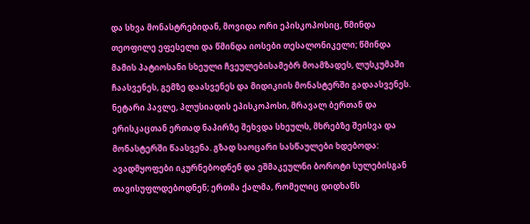და სხვა მონასტრებიდან, მოვიდა ორი ეპისკოპოსიც, წმინდა თეოფილე ეფესელი და წმინდა იოსები თესალონიკელი; წმინდა მამის პატიოსანი სხეული ჩვეულებისამებრ მოამზადეს, ლუსკუმაში ჩაასვენეს, გემზე დაასვენეს და მიდიკიის მონასტერში გადაასვენეს. ნეტარი პავლე, პლუსიადის ეპისკოპოსი, მრავალ ბერთან და ერისკაცთან ერთად ნაპირზე შეხვდა სხეულს, მხრებზე შეისვა და მონასტერში წაასვენა. გზად საოცარი სასწაულები ხდებოდა: ავადმყოფები იკურნებოდნენ და ეშმაკეულნი ბოროტი სულებისგან თავისუფლდებოდნენ; ერთმა ქალმა, რომელიც დიდხანს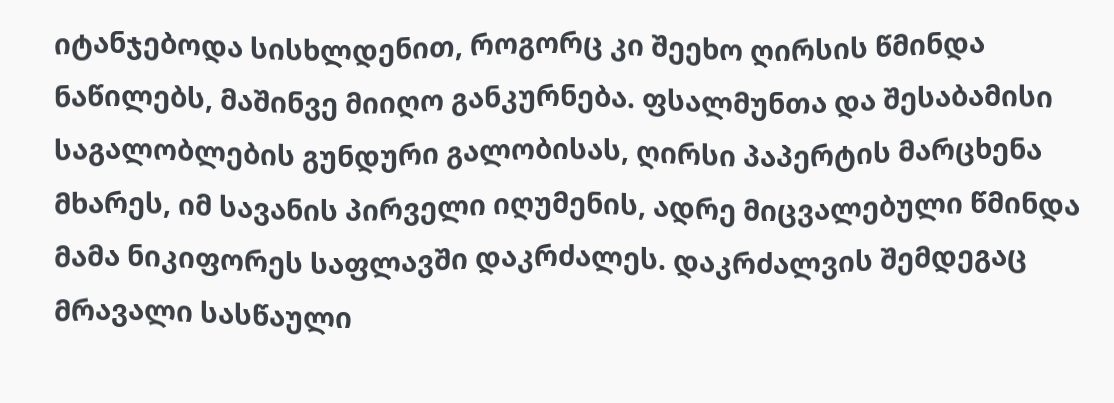იტანჯებოდა სისხლდენით, როგორც კი შეეხო ღირსის წმინდა ნაწილებს, მაშინვე მიიღო განკურნება. ფსალმუნთა და შესაბამისი საგალობლების გუნდური გალობისას, ღირსი პაპერტის მარცხენა მხარეს, იმ სავანის პირველი იღუმენის, ადრე მიცვალებული წმინდა მამა ნიკიფორეს საფლავში დაკრძალეს. დაკრძალვის შემდეგაც მრავალი სასწაული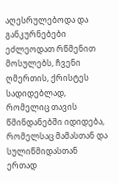აღესრულებოდა და განკურნებები ეძლეოდათ რწმენით მოსულებს, ჩვენი ღმერთის, ქრისტეს სადიდებლად, რომელიც თავის წმინდანებში იდიდება, რომელსაც მამასთან და სულიწმიდასთან ერთად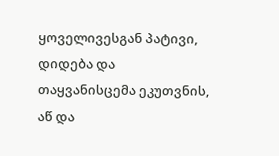ყოველივესგან პატივი, დიდება და თაყვანისცემა ეკუთვნის, აწ და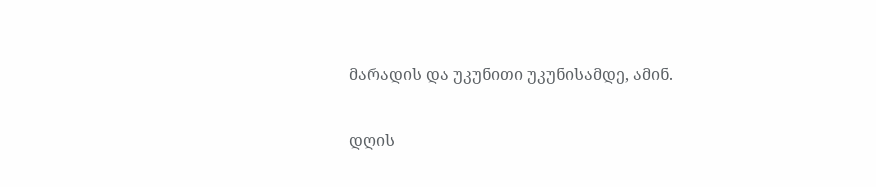მარადის და უკუნითი უკუნისამდე, ამინ.

დღის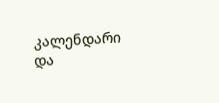კალენდარი და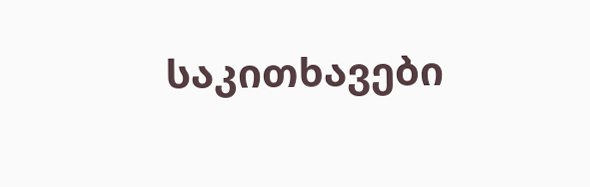საკითხავები